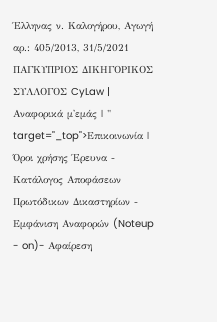Έλληνας ν. Καλογήρου, Αγωγή αρ.: 405/2013, 31/5/2021 ΠΑΓΚΥΠΡΙΟΣ ΔΙΚΗΓΟΡΙΚΟΣ ΣΥΛΛΟΓΟΣ CyLaw | Αναφορικά μ'εμάς | " target="_top">Επικοινωνία | Όροι χρήσης Έρευνα - Κατάλογος Αποφάσεων Πρωτόδικων Δικαστηρίων - Εμφάνιση Αναφορών (Noteup
- on)- Αφαίρεση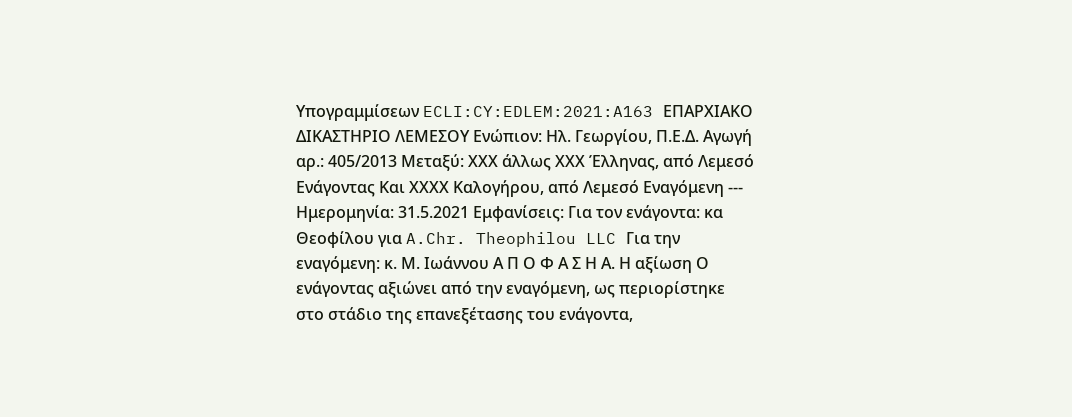Υπογραμμίσεων ECLI:CY:EDLEM:2021:A163 ΕΠΑΡΧΙΑΚΟ ΔΙΚΑΣΤΗΡΙΟ ΛΕΜΕΣΟΥ Ενώπιον: Ηλ. Γεωργίου, Π.Ε.Δ. Αγωγή αρ.: 405/2013 Μεταξύ: ΧΧΧ άλλως ΧΧΧ Έλληνας, από Λεμεσό Ενάγοντας Και ΧΧΧΧ Καλογήρου, από Λεμεσό Εναγόμενη --- Ημερομηνία: 31.5.2021 Εμφανίσεις: Για τον ενάγοντα: κα Θεοφίλου για A.Chr. Theophilou LLC Για την εναγόμενη: κ. Μ. Ιωάννου Α Π Ο Φ Α Σ Η Α. Η αξίωση Ο ενάγοντας αξιώνει από την εναγόμενη, ως περιορίστηκε στο στάδιο της επανεξέτασης του ενάγοντα,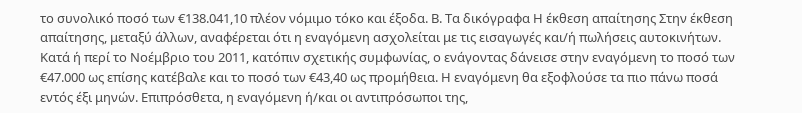το συνολικό ποσό των €138.041,10 πλέον νόμιμο τόκο και έξοδα. Β. Τα δικόγραφα Η έκθεση απαίτησης Στην έκθεση απαίτησης, μεταξύ άλλων, αναφέρεται ότι η εναγόμενη ασχολείται με τις εισαγωγές και/ή πωλήσεις αυτοκινήτων. Κατά ή περί το Νοέμβριο του 2011, κατόπιν σχετικής συμφωνίας, ο ενάγοντας δάνεισε στην εναγόμενη το ποσό των €47.000 ως επίσης κατέβαλε και το ποσό των €43,40 ως προμήθεια. Η εναγόμενη θα εξοφλούσε τα πιο πάνω ποσά εντός έξι μηνών. Επιπρόσθετα, η εναγόμενη ή/και οι αντιπρόσωποι της,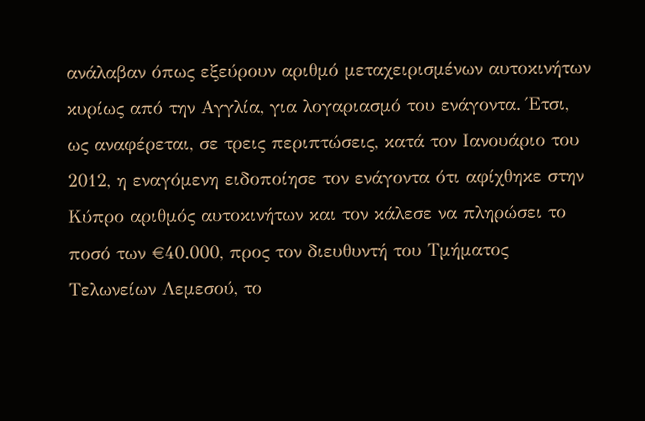ανάλαβαν όπως εξεύρουν αριθμό μεταχειρισμένων αυτοκινήτων κυρίως από την Αγγλία, για λογαριασμό του ενάγοντα. Έτσι, ως αναφέρεται, σε τρεις περιπτώσεις, κατά τον Ιανουάριο του 2012, η εναγόμενη ειδοποίησε τον ενάγοντα ότι αφίχθηκε στην Κύπρο αριθμός αυτοκινήτων και τον κάλεσε να πληρώσει το ποσό των €40.000, προς τον διευθυντή του Τμήματος Τελωνείων Λεμεσού, το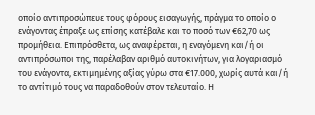οποίο αντιπροσώπευε τους φόρους εισαγωγής, πράγμα το οποίο ο ενάγοντας έπραξε ως επίσης κατέβαλε και το ποσό των €62,70 ως προμήθεια. Επιπρόσθετα, ως αναφέρεται, η εναγόμενη και/ή οι αντιπρόσωποι της, παρέλαβαν αριθμό αυτοκινήτων, για λογαριασμό του ενάγοντα, εκτιμημένης αξίας γύρω στα €17.000, χωρίς αυτά και/ή το αντίτιμό τους να παραδοθούν στον τελευταίο. Η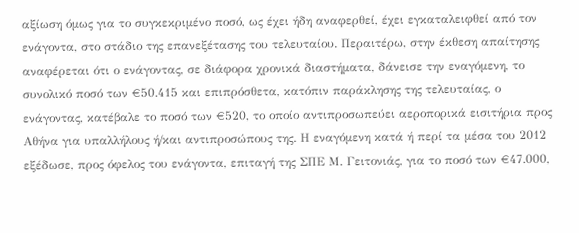αξίωση όμως για το συγκεκριμένο ποσό, ως έχει ήδη αναφερθεί, έχει εγκαταλειφθεί από τον ενάγοντα, στο στάδιο της επανεξέτασης του τελευταίου. Περαιτέρω, στην έκθεση απαίτησης αναφέρεται ότι ο ενάγοντας, σε διάφορα χρονικά διαστήματα, δάνεισε την εναγόμενη, το συνολικό ποσό των €50.415 και επιπρόσθετα, κατόπιν παράκλησης της τελευταίας, ο ενάγοντας, κατέβαλε το ποσό των €520, το οποίο αντιπροσωπεύει αεροπορικά εισιτήρια προς Αθήνα για υπαλλήλους ή/και αντιπροσώπους της. Η εναγόμενη κατά ή περί τα μέσα του 2012 εξέδωσε, προς όφελος του ενάγοντα, επιταγή της ΣΠΕ Μ. Γειτονιάς, για το ποσό των €47.000,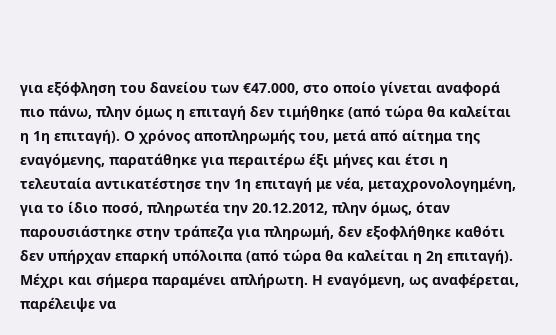για εξόφληση του δανείου των €47.000, στο οποίο γίνεται αναφορά πιο πάνω, πλην όμως η επιταγή δεν τιμήθηκε (από τώρα θα καλείται η 1η επιταγή). Ο χρόνος αποπληρωμής του, μετά από αίτημα της εναγόμενης, παρατάθηκε για περαιτέρω έξι μήνες και έτσι η τελευταία αντικατέστησε την 1η επιταγή με νέα, μεταχρονολογημένη, για το ίδιο ποσό, πληρωτέα την 20.12.2012, πλην όμως, όταν παρουσιάστηκε στην τράπεζα για πληρωμή, δεν εξοφλήθηκε καθότι δεν υπήρχαν επαρκή υπόλοιπα (από τώρα θα καλείται η 2η επιταγή). Μέχρι και σήμερα παραμένει απλήρωτη. Η εναγόμενη, ως αναφέρεται, παρέλειψε να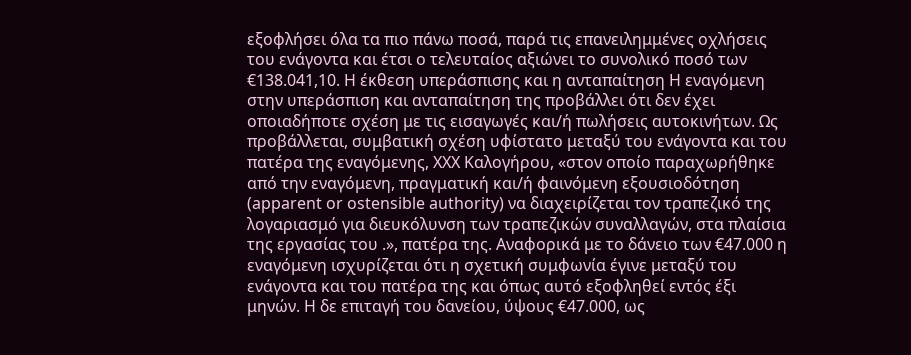εξοφλήσει όλα τα πιο πάνω ποσά, παρά τις επανειλημμένες οχλήσεις του ενάγοντα και έτσι ο τελευταίος αξιώνει το συνολικό ποσό των €138.041,10. Η έκθεση υπεράσπισης και η ανταπαίτηση Η εναγόμενη στην υπεράσπιση και ανταπαίτηση της προβάλλει ότι δεν έχει οποιαδήποτε σχέση με τις εισαγωγές και/ή πωλήσεις αυτοκινήτων. Ως προβάλλεται, συμβατική σχέση υφίστατο μεταξύ του ενάγοντα και του πατέρα της εναγόμενης, ΧΧΧ Καλογήρου, «στον οποίο παραχωρήθηκε από την εναγόμενη, πραγματική και/ή φαινόμενη εξουσιοδότηση (apparent or ostensible authority) να διαχειρίζεται τον τραπεζικό της λογαριασμό για διευκόλυνση των τραπεζικών συναλλαγών, στα πλαίσια της εργασίας του .», πατέρα της. Αναφορικά με το δάνειο των €47.000 η εναγόμενη ισχυρίζεται ότι η σχετική συμφωνία έγινε μεταξύ του ενάγοντα και του πατέρα της και όπως αυτό εξοφληθεί εντός έξι μηνών. Η δε επιταγή του δανείου, ύψους €47.000, ως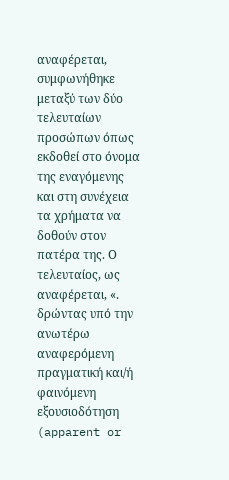αναφέρεται, συμφωνήθηκε μεταξύ των δύο τελευταίων προσώπων όπως εκδοθεί στο όνομα της εναγόμενης και στη συνέχεια τα χρήματα να δοθούν στον πατέρα της. Ο τελευταίος, ως αναφέρεται, «. δρώντας υπό την ανωτέρω αναφερόμενη πραγματική και/ή φαινόμενη εξουσιοδότηση (apparent or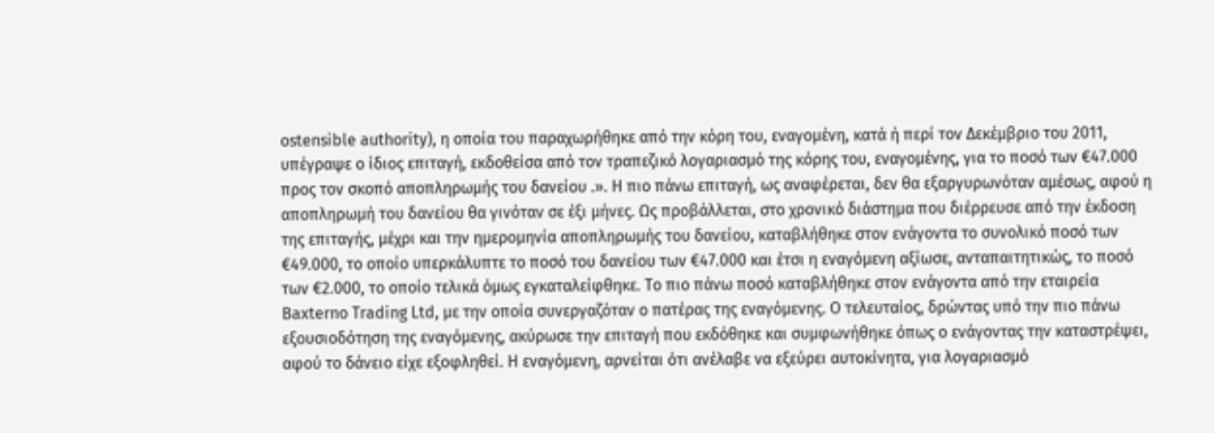ostensible authority), η οποία του παραχωρήθηκε από την κόρη του, εναγομένη, κατά ή περί τον Δεκέμβριο του 2011, υπέγραψε ο ίδιος επιταγή, εκδοθείσα από τον τραπεζικό λογαριασμό της κόρης του, εναγομένης, για το ποσό των €47.000 προς τον σκοπό αποπληρωμής του δανείου .». Η πιο πάνω επιταγή, ως αναφέρεται, δεν θα εξαργυρωνόταν αμέσως, αφού η αποπληρωμή του δανείου θα γινόταν σε έξι μήνες. Ως προβάλλεται, στο χρονικό διάστημα που διέρρευσε από την έκδοση της επιταγής, μέχρι και την ημερομηνία αποπληρωμής του δανείου, καταβλήθηκε στον ενάγοντα το συνολικό ποσό των €49.000, το οποίο υπερκάλυπτε το ποσό του δανείου των €47.000 και έτσι η εναγόμενη αξίωσε, ανταπαιτητικώς, το ποσό των €2.000, το οποίο τελικά όμως εγκαταλείφθηκε. Το πιο πάνω ποσό καταβλήθηκε στον ενάγοντα από την εταιρεία Baxterno Trading Ltd, με την οποία συνεργαζόταν ο πατέρας της εναγόμενης. Ο τελευταίος, δρώντας υπό την πιο πάνω εξουσιοδότηση της εναγόμενης, ακύρωσε την επιταγή που εκδόθηκε και συμφωνήθηκε όπως ο ενάγοντας την καταστρέψει, αφού το δάνειο είχε εξοφληθεί. Η εναγόμενη, αρνείται ότι ανέλαβε να εξεύρει αυτοκίνητα, για λογαριασμό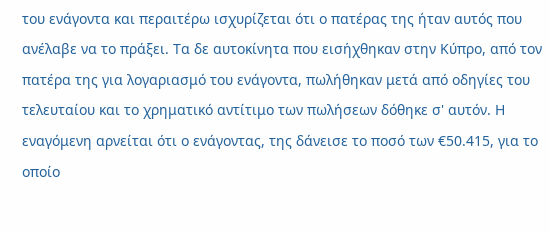του ενάγοντα και περαιτέρω ισχυρίζεται ότι ο πατέρας της ήταν αυτός που ανέλαβε να το πράξει. Τα δε αυτοκίνητα που εισήχθηκαν στην Κύπρο, από τον πατέρα της για λογαριασμό του ενάγοντα, πωλήθηκαν μετά από οδηγίες του τελευταίου και το χρηματικό αντίτιμο των πωλήσεων δόθηκε σ' αυτόν. Η εναγόμενη αρνείται ότι ο ενάγοντας, της δάνεισε το ποσό των €50.415, για το οποίο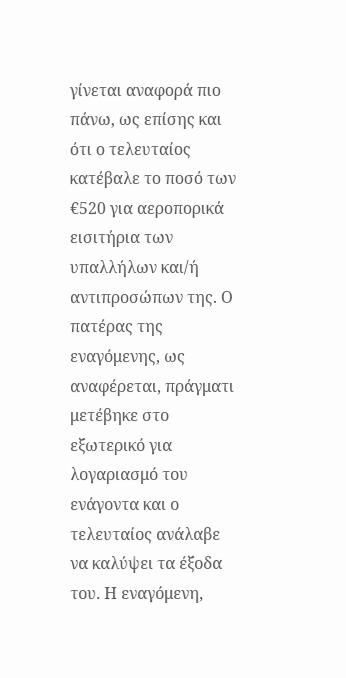γίνεται αναφορά πιο πάνω, ως επίσης και ότι ο τελευταίος κατέβαλε το ποσό των €520 για αεροπορικά εισιτήρια των υπαλλήλων και/ή αντιπροσώπων της. Ο πατέρας της εναγόμενης, ως αναφέρεται, πράγματι μετέβηκε στο εξωτερικό για λογαριασμό του ενάγοντα και ο τελευταίος ανάλαβε να καλύψει τα έξοδα του. Η εναγόμενη,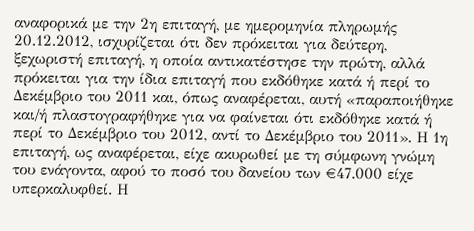αναφορικά με την 2η επιταγή, με ημερομηνία πληρωμής 20.12.2012, ισχυρίζεται ότι δεν πρόκειται για δεύτερη, ξεχωριστή επιταγή, η οποία αντικατέστησε την πρώτη, αλλά πρόκειται για την ίδια επιταγή που εκδόθηκε κατά ή περί το Δεκέμβριο του 2011 και, όπως αναφέρεται, αυτή «παραποιήθηκε και/ή πλαστογραφήθηκε για να φαίνεται ότι εκδόθηκε κατά ή περί το Δεκέμβριο του 2012, αντί το Δεκέμβριο του 2011». Η 1η επιταγή, ως αναφέρεται, είχε ακυρωθεί με τη σύμφωνη γνώμη του ενάγοντα, αφού το ποσό του δανείου των €47.000 είχε υπερκαλυφθεί. Η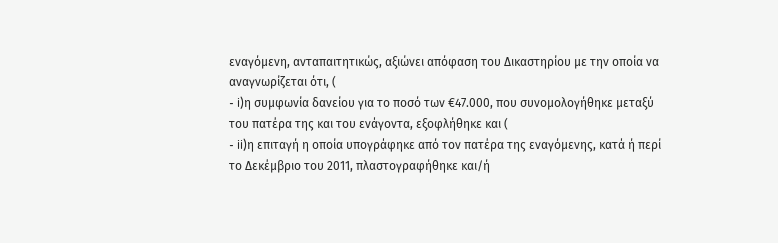εναγόμενη, ανταπαιτητικώς, αξιώνει απόφαση του Δικαστηρίου με την οποία να αναγνωρίζεται ότι, (
- i)η συμφωνία δανείου για το ποσό των €47.000, που συνομολογήθηκε μεταξύ του πατέρα της και του ενάγοντα, εξοφλήθηκε και (
- ii)η επιταγή η οποία υπογράφηκε από τον πατέρα της εναγόμενης, κατά ή περί το Δεκέμβριο του 2011, πλαστογραφήθηκε και/ή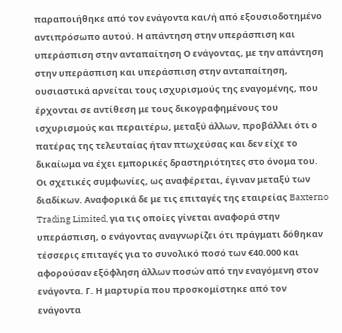παραποιήθηκε από τον ενάγοντα και/ή από εξουσιοδοτημένο αντιπρόσωπο αυτού. Η απάντηση στην υπεράσπιση και υπεράσπιση στην ανταπαίτηση Ο ενάγοντας, με την απάντηση στην υπεράσπιση και υπεράσπιση στην ανταπαίτηση, ουσιαστικά αρνείται τους ισχυρισμούς της εναγομένης, που έρχονται σε αντίθεση με τους δικογραφημένους του ισχυρισμούς και περαιτέρω, μεταξύ άλλων, προβάλλει ότι ο πατέρας της τελευταίας ήταν πτωχεύσας και δεν είχε το δικαίωμα να έχει εμπορικές δραστηριότητες στο όνομα του. Οι σχετικές συμφωνίες, ως αναφέρεται, έγιναν μεταξύ των διαδίκων. Αναφορικά δε με τις επιταγές της εταιρείας Baxterno Trading Limited, για τις οποίες γίνεται αναφορά στην υπεράσπιση, ο ενάγοντας αναγνωρίζει ότι πράγματι δόθηκαν τέσσερις επιταγές για το συνολικό ποσό των €40.000 και αφορούσαν εξόφληση άλλων ποσών από την εναγόμενη στον ενάγοντα. Γ. Η μαρτυρία που προσκομίστηκε από τον ενάγοντα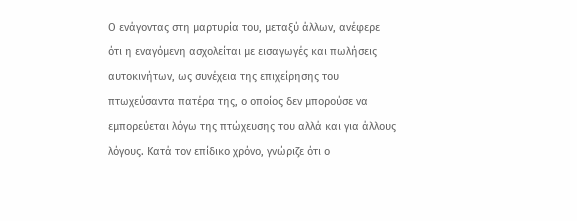Ο ενάγοντας στη μαρτυρία του, μεταξύ άλλων, ανέφερε ότι η εναγόμενη ασχολείται με εισαγωγές και πωλήσεις αυτοκινήτων, ως συνέχεια της επιχείρησης του πτωχεύσαντα πατέρα της, ο οποίος δεν μπορούσε να εμπορεύεται λόγω της πτώχευσης του αλλά και για άλλους λόγους. Κατά τον επίδικο χρόνο, γνώριζε ότι ο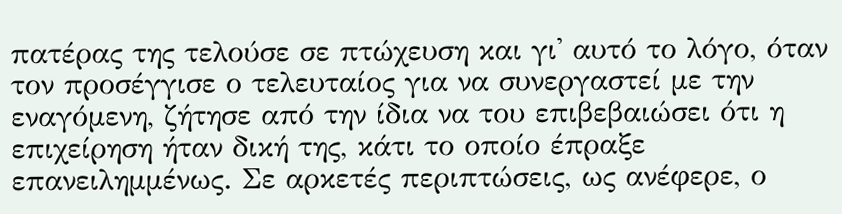πατέρας της τελούσε σε πτώχευση και γι' αυτό το λόγο, όταν τον προσέγγισε ο τελευταίος για να συνεργαστεί με την εναγόμενη, ζήτησε από την ίδια να του επιβεβαιώσει ότι η επιχείρηση ήταν δική της, κάτι το οποίο έπραξε επανειλημμένως. Σε αρκετές περιπτώσεις, ως ανέφερε, ο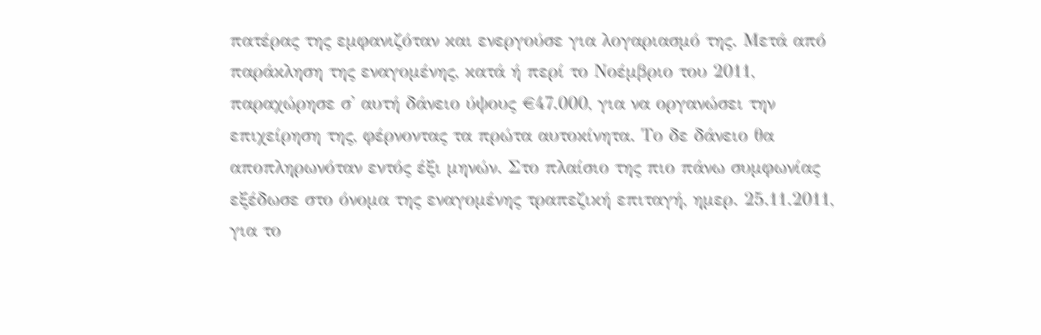πατέρας της εμφανιζόταν και ενεργούσε για λογαριασμό της. Μετά από παράκληση της εναγομένης, κατά ή περί το Νοέμβριο του 2011, παραχώρησε σ' αυτή δάνειο ύψους €47.000, για να οργανώσει την επιχείρηση της, φέρνοντας τα πρώτα αυτοκίνητα. Το δε δάνειο θα αποπληρωνόταν εντός έξι μηνών. Στο πλαίσιο της πιο πάνω συμφωνίας εξέδωσε στο όνομα της εναγομένης τραπεζική επιταγή, ημερ. 25.11.2011, για το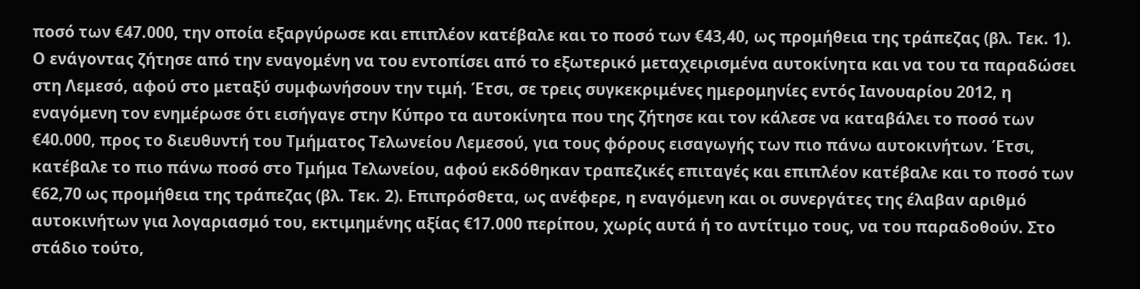ποσό των €47.000, την οποία εξαργύρωσε και επιπλέον κατέβαλε και το ποσό των €43,40, ως προμήθεια της τράπεζας (βλ. Τεκ. 1). Ο ενάγοντας ζήτησε από την εναγομένη να του εντοπίσει από το εξωτερικό μεταχειρισμένα αυτοκίνητα και να του τα παραδώσει στη Λεμεσό, αφού στο μεταξύ συμφωνήσουν την τιμή. Έτσι, σε τρεις συγκεκριμένες ημερομηνίες εντός Ιανουαρίου 2012, η εναγόμενη τον ενημέρωσε ότι εισήγαγε στην Κύπρο τα αυτοκίνητα που της ζήτησε και τον κάλεσε να καταβάλει το ποσό των €40.000, προς το διευθυντή του Τμήματος Τελωνείου Λεμεσού, για τους φόρους εισαγωγής των πιο πάνω αυτοκινήτων. Έτσι, κατέβαλε το πιο πάνω ποσό στο Τμήμα Τελωνείου, αφού εκδόθηκαν τραπεζικές επιταγές και επιπλέον κατέβαλε και το ποσό των €62,70 ως προμήθεια της τράπεζας (βλ. Τεκ. 2). Επιπρόσθετα, ως ανέφερε, η εναγόμενη και οι συνεργάτες της έλαβαν αριθμό αυτοκινήτων για λογαριασμό του, εκτιμημένης αξίας €17.000 περίπου, χωρίς αυτά ή το αντίτιμο τους, να του παραδοθούν. Στο στάδιο τούτο,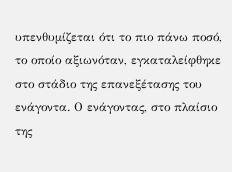υπενθυμίζεται ότι το πιο πάνω ποσό, το οποίο αξιωνόταν, εγκαταλείφθηκε στο στάδιο της επανεξέτασης του ενάγοντα. Ο ενάγοντας, στο πλαίσιο της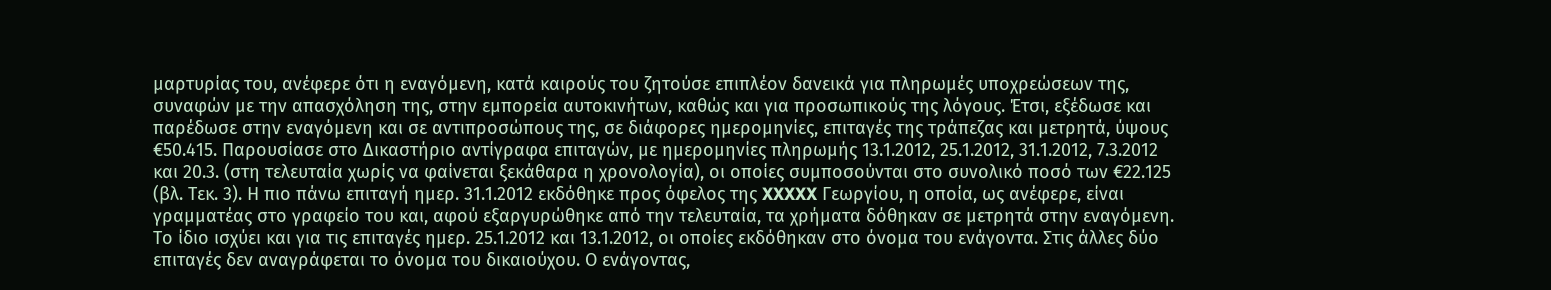μαρτυρίας του, ανέφερε ότι η εναγόμενη, κατά καιρούς του ζητούσε επιπλέον δανεικά για πληρωμές υποχρεώσεων της, συναφών με την απασχόληση της, στην εμπορεία αυτοκινήτων, καθώς και για προσωπικούς της λόγους. Έτσι, εξέδωσε και παρέδωσε στην εναγόμενη και σε αντιπροσώπους της, σε διάφορες ημερομηνίες, επιταγές της τράπεζας και μετρητά, ύψους €50.415. Παρουσίασε στο Δικαστήριο αντίγραφα επιταγών, με ημερομηνίες πληρωμής 13.1.2012, 25.1.2012, 31.1.2012, 7.3.2012 και 20.3. (στη τελευταία χωρίς να φαίνεται ξεκάθαρα η χρονολογία), οι οποίες συμποσούνται στο συνολικό ποσό των €22.125 (βλ. Τεκ. 3). Η πιο πάνω επιταγή ημερ. 31.1.2012 εκδόθηκε προς όφελος της XXXXX Γεωργίου, η οποία, ως ανέφερε, είναι γραμματέας στο γραφείο του και, αφού εξαργυρώθηκε από την τελευταία, τα χρήματα δόθηκαν σε μετρητά στην εναγόμενη. Το ίδιο ισχύει και για τις επιταγές ημερ. 25.1.2012 και 13.1.2012, οι οποίες εκδόθηκαν στο όνομα του ενάγοντα. Στις άλλες δύο επιταγές δεν αναγράφεται το όνομα του δικαιούχου. Ο ενάγοντας,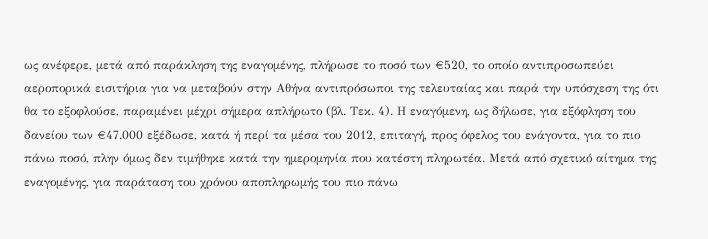ως ανέφερε, μετά από παράκληση της εναγομένης, πλήρωσε το ποσό των €520, το οποίο αντιπροσωπεύει αεροπορικά εισιτήρια για να μεταβούν στην Αθήνα αντιπρόσωποι της τελευταίας και παρά την υπόσχεση της ότι θα το εξοφλούσε, παραμένει μέχρι σήμερα απλήρωτο (βλ. Τεκ. 4). Η εναγόμενη, ως δήλωσε, για εξόφληση του δανείου των €47.000 εξέδωσε, κατά ή περί τα μέσα του 2012, επιταγή, προς όφελος του ενάγοντα, για το πιο πάνω ποσό, πλην όμως δεν τιμήθηκε κατά την ημερομηνία που κατέστη πληρωτέα. Μετά από σχετικό αίτημα της εναγομένης, για παράταση του χρόνου αποπληρωμής του πιο πάνω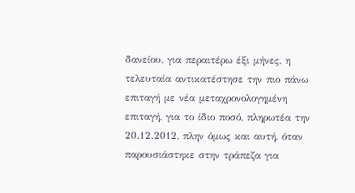δανείου, για περαιτέρω έξι μήνες, η τελευταία αντικατέστησε την πιο πάνω επιταγή με νέα μεταχρονολογημένη επιταγή, για το ίδιο ποσό, πληρωτέα την 20.12.2012, πλην όμως και αυτή, όταν παρουσιάστηκε στην τράπεζα για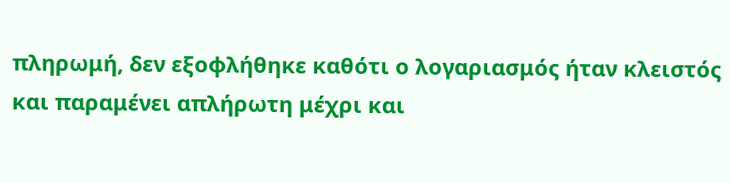πληρωμή, δεν εξοφλήθηκε καθότι ο λογαριασμός ήταν κλειστός και παραμένει απλήρωτη μέχρι και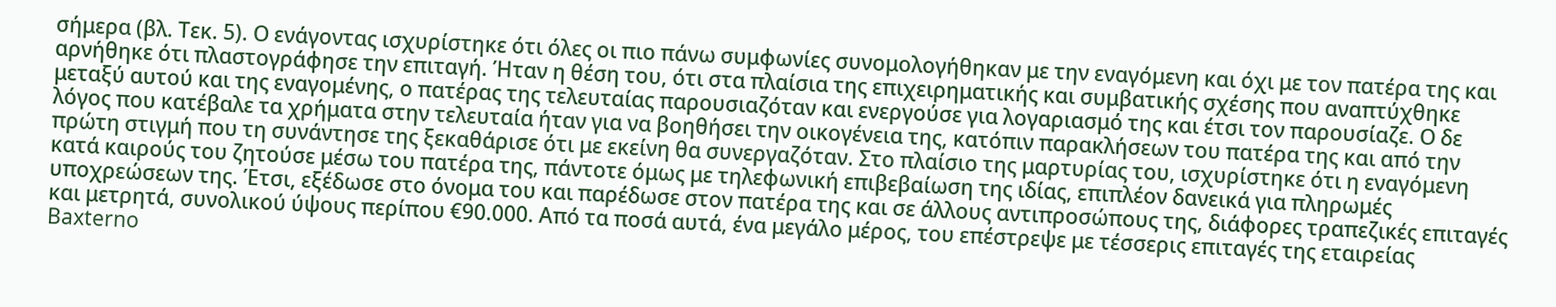σήμερα (βλ. Τεκ. 5). Ο ενάγοντας ισχυρίστηκε ότι όλες οι πιο πάνω συμφωνίες συνομολογήθηκαν με την εναγόμενη και όχι με τον πατέρα της και αρνήθηκε ότι πλαστογράφησε την επιταγή. Ήταν η θέση του, ότι στα πλαίσια της επιχειρηματικής και συμβατικής σχέσης που αναπτύχθηκε μεταξύ αυτού και της εναγομένης, ο πατέρας της τελευταίας παρουσιαζόταν και ενεργούσε για λογαριασμό της και έτσι τον παρουσίαζε. Ο δε λόγος που κατέβαλε τα χρήματα στην τελευταία ήταν για να βοηθήσει την οικογένεια της, κατόπιν παρακλήσεων του πατέρα της και από την πρώτη στιγμή που τη συνάντησε της ξεκαθάρισε ότι με εκείνη θα συνεργαζόταν. Στο πλαίσιο της μαρτυρίας του, ισχυρίστηκε ότι η εναγόμενη κατά καιρούς του ζητούσε μέσω του πατέρα της, πάντοτε όμως με τηλεφωνική επιβεβαίωση της ιδίας, επιπλέον δανεικά για πληρωμές υποχρεώσεων της. Έτσι, εξέδωσε στο όνομα του και παρέδωσε στον πατέρα της και σε άλλους αντιπροσώπους της, διάφορες τραπεζικές επιταγές και μετρητά, συνολικού ύψους περίπου €90.000. Από τα ποσά αυτά, ένα μεγάλο μέρος, του επέστρεψε με τέσσερις επιταγές της εταιρείας Baxterno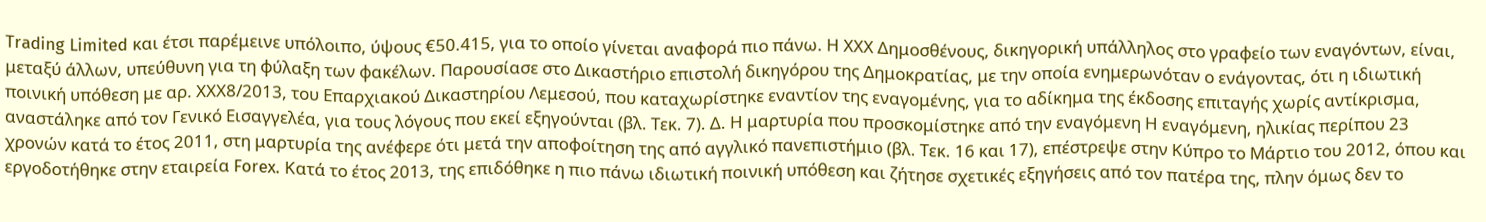Trading Limited και έτσι παρέμεινε υπόλοιπο, ύψους €50.415, για το οποίο γίνεται αναφορά πιο πάνω. Η ΧΧΧ Δημοσθένους, δικηγορική υπάλληλος στο γραφείο των εναγόντων, είναι, μεταξύ άλλων, υπεύθυνη για τη φύλαξη των φακέλων. Παρουσίασε στο Δικαστήριο επιστολή δικηγόρου της Δημοκρατίας, με την οποία ενημερωνόταν ο ενάγοντας, ότι η ιδιωτική ποινική υπόθεση με αρ. ΧΧΧ8/2013, του Επαρχιακού Δικαστηρίου Λεμεσού, που καταχωρίστηκε εναντίον της εναγομένης, για το αδίκημα της έκδοσης επιταγής χωρίς αντίκρισμα, αναστάληκε από τον Γενικό Εισαγγελέα, για τους λόγους που εκεί εξηγούνται (βλ. Τεκ. 7). Δ. Η μαρτυρία που προσκομίστηκε από την εναγόμενη Η εναγόμενη, ηλικίας περίπου 23 χρονών κατά το έτος 2011, στη μαρτυρία της ανέφερε ότι μετά την αποφοίτηση της από αγγλικό πανεπιστήμιο (βλ. Τεκ. 16 και 17), επέστρεψε στην Κύπρο το Μάρτιο του 2012, όπου και εργοδοτήθηκε στην εταιρεία Forex. Κατά το έτος 2013, της επιδόθηκε η πιο πάνω ιδιωτική ποινική υπόθεση και ζήτησε σχετικές εξηγήσεις από τον πατέρα της, πλην όμως δεν το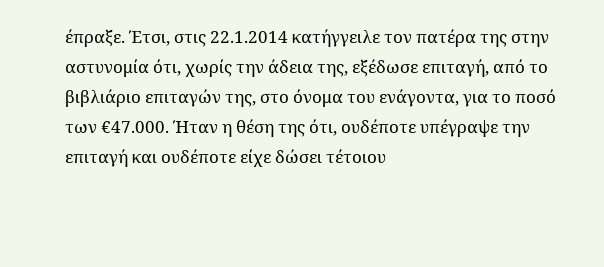έπραξε. Έτσι, στις 22.1.2014 κατήγγειλε τον πατέρα της στην αστυνομία ότι, χωρίς την άδεια της, εξέδωσε επιταγή, από το βιβλιάριο επιταγών της, στο όνομα του ενάγοντα, για το ποσό των €47.000. Ήταν η θέση της ότι, ουδέποτε υπέγραψε την επιταγή και ουδέποτε είχε δώσει τέτοιου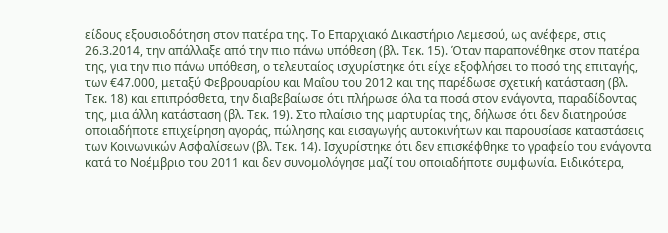είδους εξουσιοδότηση στον πατέρα της. Το Επαρχιακό Δικαστήριο Λεμεσού, ως ανέφερε, στις 26.3.2014, την απάλλαξε από την πιο πάνω υπόθεση (βλ. Τεκ. 15). Όταν παραπονέθηκε στον πατέρα της, για την πιο πάνω υπόθεση, ο τελευταίος ισχυρίστηκε ότι είχε εξοφλήσει το ποσό της επιταγής, των €47.000, μεταξύ Φεβρουαρίου και Μαΐου του 2012 και της παρέδωσε σχετική κατάσταση (βλ. Τεκ. 18) και επιπρόσθετα, την διαβεβαίωσε ότι πλήρωσε όλα τα ποσά στον ενάγοντα, παραδίδοντας της, μια άλλη κατάσταση (βλ. Τεκ. 19). Στο πλαίσιο της μαρτυρίας της, δήλωσε ότι δεν διατηρούσε οποιαδήποτε επιχείρηση αγοράς, πώλησης και εισαγωγής αυτοκινήτων και παρουσίασε καταστάσεις των Κοινωνικών Ασφαλίσεων (βλ. Τεκ. 14). Ισχυρίστηκε ότι δεν επισκέφθηκε το γραφείο του ενάγοντα κατά το Νοέμβριο του 2011 και δεν συνομολόγησε μαζί του οποιαδήποτε συμφωνία. Ειδικότερα,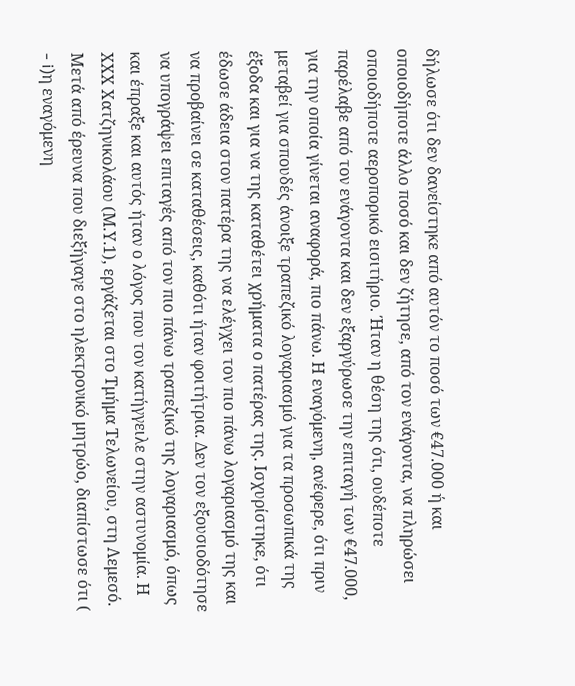δήλωσε ότι δεν δανείστηκε από αυτόν το ποσό των €47.000 ή και οποιοδήποτε άλλο ποσό και δεν ζήτησε, από τον ενάγοντα, να πληρώσει οποιοδήποτε αεροπορικό εισιτήριο. Ήταν η θέση της ότι, ουδέποτε παρέλαβε από τον ενάγοντα και δεν εξαργύρωσε την επιταγή των €47.000, για την οποία γίνεται αναφορά, πιο πάνω. Η εναγόμενη, ανέφερε, ότι πριν μεταβεί για σπουδές άνοιξε τραπεζικό λογαριασμό για τα προσωπικά της έξοδα και για να της καταθέτει χρήματα ο πατέρας της. Ισχυρίστηκε, ότι έδωσε άδεια στον πατέρα της να ελέγχει τον πιο πάνω λογαριασμό της και να προβαίνει σε καταθέσεις, καθότι ήταν φοιτήτρια. Δεν τον εξουσιοδότησε να υπογράψει επιταγές από τον πιο πάνω τραπεζικό της λογαριασμό, όπως και έπραξε και αυτός ήταν ο λόγος που τον κατήγγειλε στην αστυνομία. Η ΧΧΧ Χατζηνικολάου (Μ.Υ.1), εργάζεται στο Τμήμα Τελωνείου, στη Λεμεσό. Μετά από έρευνα που διεξήγαγε στο ηλεκτρονικό μητρώο, διαπίστωσε ότι (
- i)η εναγόμενη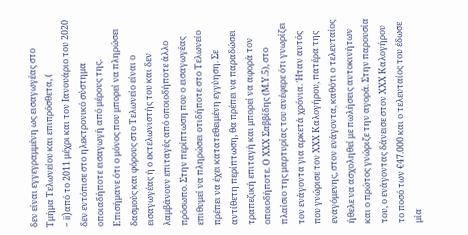δεν είναι εγγεγραμμένη ως εισαγωγέας στο Τμήμα Τελωνείου και επιπρόσθετα, (
- ii)από το 2011 μέχρι και τον Ιανουάριο του 2020 δεν εντόπισε στο ηλεκτρονικό σύστημα οποιαδήποτε εισαγωγή από μέρους της. Επισήμανε ότι ο μόνος που μπορεί να πληρώσει δασμούς και φόρους στο Τελωνείο είναι ο εισαγωγέας ή ο εκτελωνιστής του και δεν λαμβάνουν επιταγές από οποιοδήποτε άλλο πρόσωπο. Στην περίπτωση που ο εισαγωγέας επιθυμεί να πληρώσει οτιδήποτε στο Τελωνείο πρέπει να έχει κατατεθειμένη εγγύηση. Σε αντίθετη περίπτωση, θα πρέπει να παραδώσει τραπεζική επιταγή και μπορεί να αφορά τον οποιοδήποτε. Ο ΧΧΧ Σαββίδης (Μ.Υ.5), στο πλαίσιο της μαρτυρίας του ανέφερε ότι γνωρίζει τον ενάγοντα για αρκετά χρόνια. Ήταν αυτός που γνώρισε τον ΧΧΧ Καλογήρου, πατέρα της εναγόμενης, στον ενάγοντα, καθότι ο τελευταίος ήθελε να ασχοληθεί με πωλήσεις αυτοκινήτων και ο πρώτος γνώριζε την αγορά. Στην παρουσία του, ο ενάγοντας δάνεισε στον ΧΧΧ Καλογήρου το ποσό των €47.000 και ο τελευταίος του έδωσε μία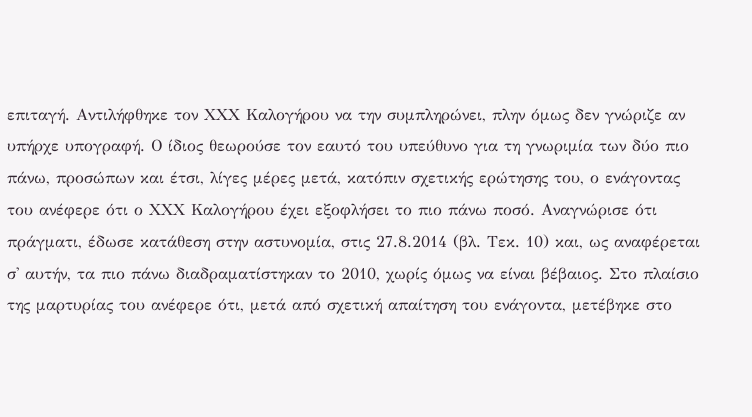επιταγή. Αντιλήφθηκε τον ΧΧΧ Καλογήρου να την συμπληρώνει, πλην όμως δεν γνώριζε αν υπήρχε υπογραφή. Ο ίδιος θεωρούσε τον εαυτό του υπεύθυνο για τη γνωριμία των δύο πιο πάνω, προσώπων και έτσι, λίγες μέρες μετά, κατόπιν σχετικής ερώτησης του, ο ενάγοντας του ανέφερε ότι ο ΧΧΧ Καλογήρου έχει εξοφλήσει το πιο πάνω ποσό. Αναγνώρισε ότι πράγματι, έδωσε κατάθεση στην αστυνομία, στις 27.8.2014 (βλ. Τεκ. 10) και, ως αναφέρεται σ' αυτήν, τα πιο πάνω διαδραματίστηκαν το 2010, χωρίς όμως να είναι βέβαιος. Στο πλαίσιο της μαρτυρίας του ανέφερε ότι, μετά από σχετική απαίτηση του ενάγοντα, μετέβηκε στο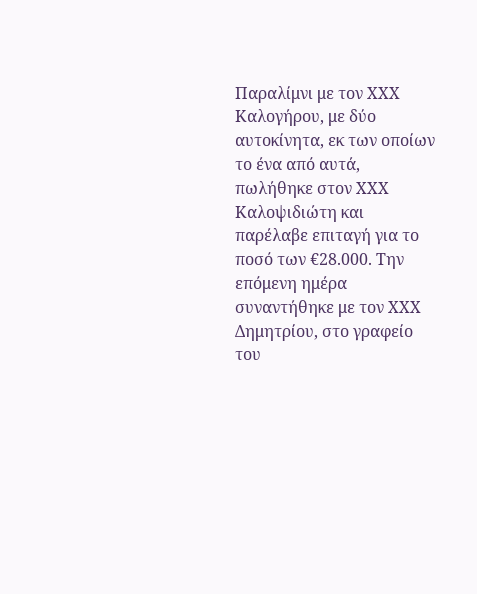Παραλίμνι με τον ΧΧΧ Καλογήρου, με δύο αυτοκίνητα, εκ των οποίων το ένα από αυτά, πωλήθηκε στον ΧΧΧ Καλοψιδιώτη και παρέλαβε επιταγή για το ποσό των €28.000. Την επόμενη ημέρα συναντήθηκε με τον ΧΧΧ Δημητρίου, στο γραφείο του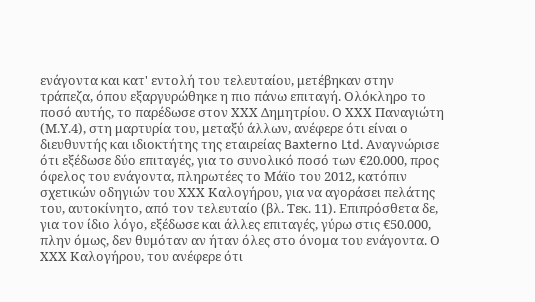ενάγοντα και κατ' εντολή του τελευταίου, μετέβηκαν στην τράπεζα, όπου εξαργυρώθηκε η πιο πάνω επιταγή. Ολόκληρο το ποσό αυτής, το παρέδωσε στον ΧΧΧ Δημητρίου. Ο ΧΧΧ Παναγιώτη (Μ.Υ.4), στη μαρτυρία του, μεταξύ άλλων, ανέφερε ότι είναι ο διευθυντής και ιδιοκτήτης της εταιρείας Baxterno Ltd. Αναγνώρισε ότι εξέδωσε δύο επιταγές, για το συνολικό ποσό των €20.000, προς όφελος του ενάγοντα, πληρωτέες το Μάϊο του 2012, κατόπιν σχετικών οδηγιών του ΧΧΧ Καλογήρου, για να αγοράσει πελάτης του, αυτοκίνητο, από τον τελευταίο (βλ. Τεκ. 11). Επιπρόσθετα δε, για τον ίδιο λόγο, εξέδωσε και άλλες επιταγές, γύρω στις €50.000, πλην όμως, δεν θυμόταν αν ήταν όλες στο όνομα του ενάγοντα. Ο ΧΧΧ Καλογήρου, του ανέφερε ότι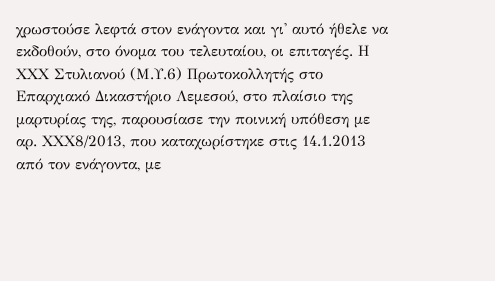χρωστούσε λεφτά στον ενάγοντα και γι' αυτό ήθελε να εκδοθούν, στο όνομα του τελευταίου, οι επιταγές. Η ΧΧΧ Στυλιανού (Μ.Υ.6) Πρωτοκολλητής στο Επαρχιακό Δικαστήριο Λεμεσού, στο πλαίσιο της μαρτυρίας της, παρουσίασε την ποινική υπόθεση με αρ. ΧΧΧ8/2013, που καταχωρίστηκε στις 14.1.2013 από τον ενάγοντα, με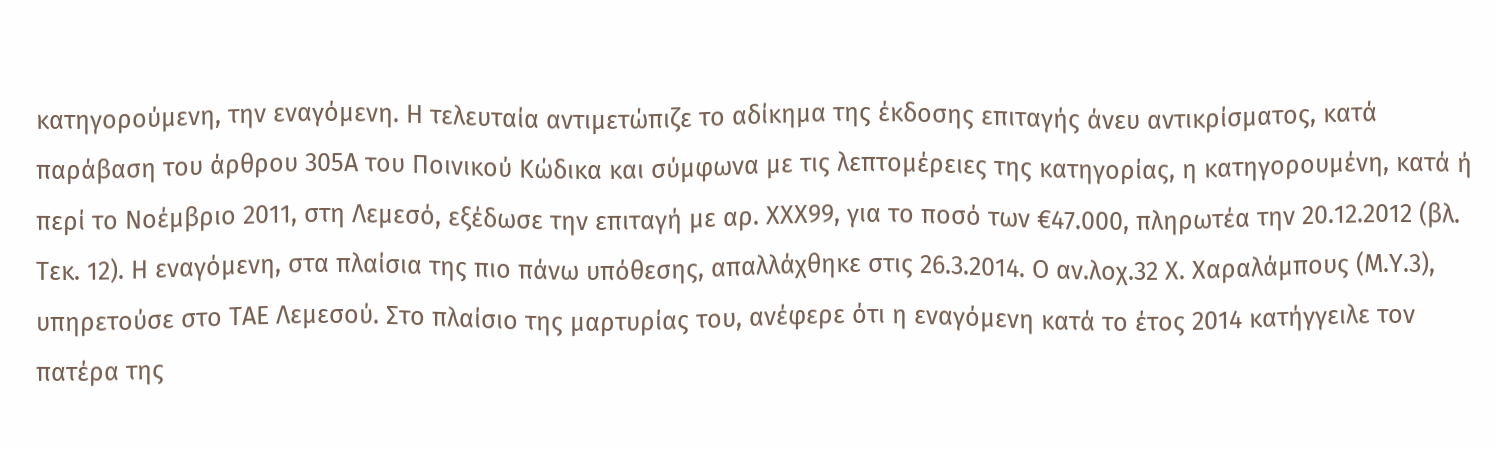κατηγορούμενη, την εναγόμενη. Η τελευταία αντιμετώπιζε το αδίκημα της έκδοσης επιταγής άνευ αντικρίσματος, κατά παράβαση του άρθρου 305Α του Ποινικού Κώδικα και σύμφωνα με τις λεπτομέρειες της κατηγορίας, η κατηγορουμένη, κατά ή περί το Νοέμβριο 2011, στη Λεμεσό, εξέδωσε την επιταγή με αρ. ΧΧΧ99, για το ποσό των €47.000, πληρωτέα την 20.12.2012 (βλ. Τεκ. 12). Η εναγόμενη, στα πλαίσια της πιο πάνω υπόθεσης, απαλλάχθηκε στις 26.3.2014. Ο αν.λοχ.32 Χ. Χαραλάμπους (Μ.Υ.3), υπηρετούσε στο ΤΑΕ Λεμεσού. Στο πλαίσιο της μαρτυρίας του, ανέφερε ότι η εναγόμενη κατά το έτος 2014 κατήγγειλε τον πατέρα της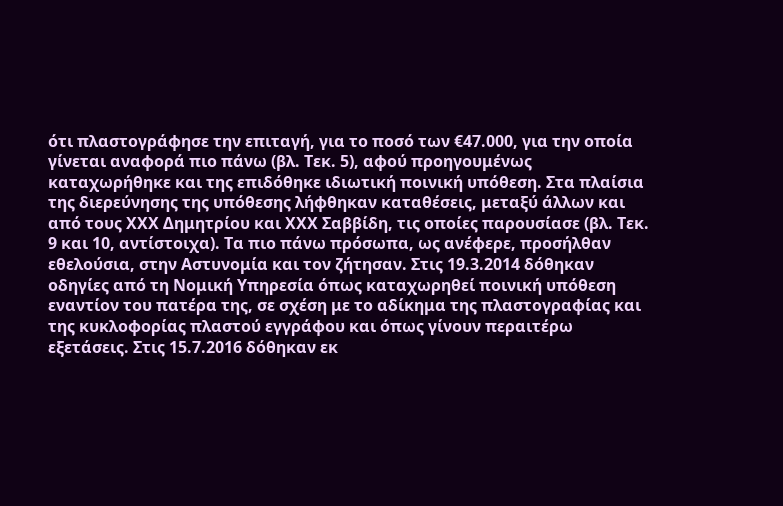ότι πλαστογράφησε την επιταγή, για το ποσό των €47.000, για την οποία γίνεται αναφορά πιο πάνω (βλ. Τεκ. 5), αφού προηγουμένως καταχωρήθηκε και της επιδόθηκε ιδιωτική ποινική υπόθεση. Στα πλαίσια της διερεύνησης της υπόθεσης λήφθηκαν καταθέσεις, μεταξύ άλλων και από τους ΧΧΧ Δημητρίου και ΧΧΧ Σαββίδη, τις οποίες παρουσίασε (βλ. Τεκ. 9 και 10, αντίστοιχα). Τα πιο πάνω πρόσωπα, ως ανέφερε, προσήλθαν εθελούσια, στην Αστυνομία και τον ζήτησαν. Στις 19.3.2014 δόθηκαν οδηγίες από τη Νομική Υπηρεσία όπως καταχωρηθεί ποινική υπόθεση εναντίον του πατέρα της, σε σχέση με το αδίκημα της πλαστογραφίας και της κυκλοφορίας πλαστού εγγράφου και όπως γίνουν περαιτέρω εξετάσεις. Στις 15.7.2016 δόθηκαν εκ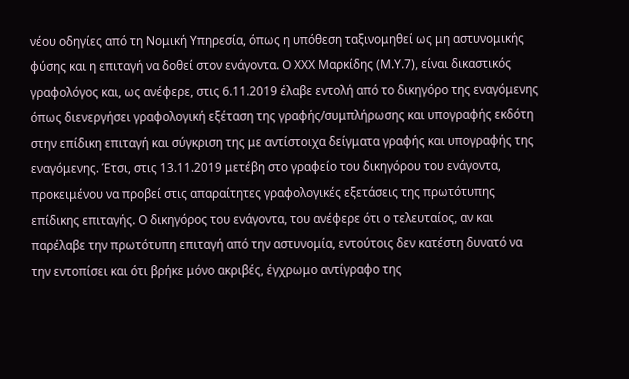νέου οδηγίες από τη Νομική Υπηρεσία, όπως η υπόθεση ταξινομηθεί ως μη αστυνομικής φύσης και η επιταγή να δοθεί στον ενάγοντα. Ο ΧΧΧ Μαρκίδης (Μ.Υ.7), είναι δικαστικός γραφολόγος και, ως ανέφερε, στις 6.11.2019 έλαβε εντολή από το δικηγόρο της εναγόμενης όπως διενεργήσει γραφολογική εξέταση της γραφής/συμπλήρωσης και υπογραφής εκδότη στην επίδικη επιταγή και σύγκριση της με αντίστοιχα δείγματα γραφής και υπογραφής της εναγόμενης. Έτσι, στις 13.11.2019 μετέβη στο γραφείο του δικηγόρου του ενάγοντα, προκειμένου να προβεί στις απαραίτητες γραφολογικές εξετάσεις της πρωτότυπης επίδικης επιταγής. Ο δικηγόρος του ενάγοντα, του ανέφερε ότι ο τελευταίος, αν και παρέλαβε την πρωτότυπη επιταγή από την αστυνομία, εντούτοις δεν κατέστη δυνατό να την εντοπίσει και ότι βρήκε μόνο ακριβές, έγχρωμο αντίγραφο της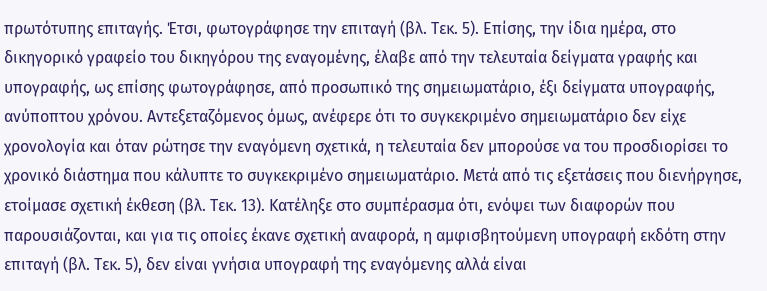πρωτότυπης επιταγής. Έτσι, φωτογράφησε την επιταγή (βλ. Τεκ. 5). Επίσης, την ίδια ημέρα, στο δικηγορικό γραφείο του δικηγόρου της εναγομένης, έλαβε από την τελευταία δείγματα γραφής και υπογραφής, ως επίσης φωτογράφησε, από προσωπικό της σημειωματάριο, έξι δείγματα υπογραφής, ανύποπτου χρόνου. Αντεξεταζόμενος όμως, ανέφερε ότι το συγκεκριμένο σημειωματάριο δεν είχε χρονολογία και όταν ρώτησε την εναγόμενη σχετικά, η τελευταία δεν μπορούσε να του προσδιορίσει το χρονικό διάστημα που κάλυπτε το συγκεκριμένο σημειωματάριο. Μετά από τις εξετάσεις που διενήργησε, ετοίμασε σχετική έκθεση (βλ. Τεκ. 13). Κατέληξε στο συμπέρασμα ότι, ενόψει των διαφορών που παρουσιάζονται, και για τις οποίες έκανε σχετική αναφορά, η αμφισβητούμενη υπογραφή εκδότη στην επιταγή (βλ. Τεκ. 5), δεν είναι γνήσια υπογραφή της εναγόμενης αλλά είναι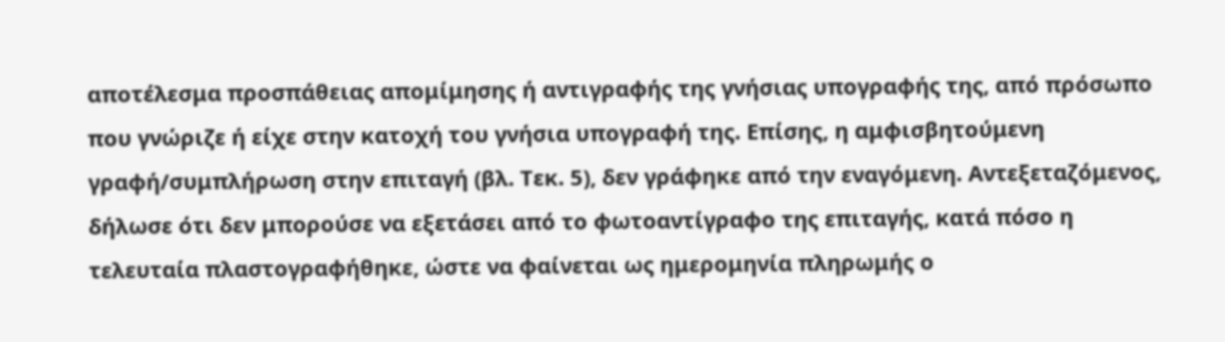αποτέλεσμα προσπάθειας απομίμησης ή αντιγραφής της γνήσιας υπογραφής της, από πρόσωπο που γνώριζε ή είχε στην κατοχή του γνήσια υπογραφή της. Επίσης, η αμφισβητούμενη γραφή/συμπλήρωση στην επιταγή (βλ. Τεκ. 5), δεν γράφηκε από την εναγόμενη. Αντεξεταζόμενος, δήλωσε ότι δεν μπορούσε να εξετάσει από το φωτοαντίγραφο της επιταγής, κατά πόσο η τελευταία πλαστογραφήθηκε, ώστε να φαίνεται ως ημερομηνία πληρωμής ο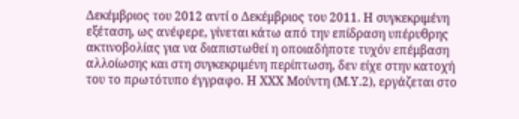Δεκέμβριος του 2012 αντί ο Δεκέμβριος του 2011. Η συγκεκριμένη εξέταση, ως ανέφερε, γίνεται κάτω από την επίδραση υπέρυθρης ακτινοβολίας για να διαπιστωθεί η οποιαδήποτε τυχόν επέμβαση αλλοίωσης και στη συγκεκριμένη περίπτωση, δεν είχε στην κατοχή του το πρωτότυπο έγγραφο. Η ΧΧΧ Μούντη (Μ.Υ.2), εργάζεται στο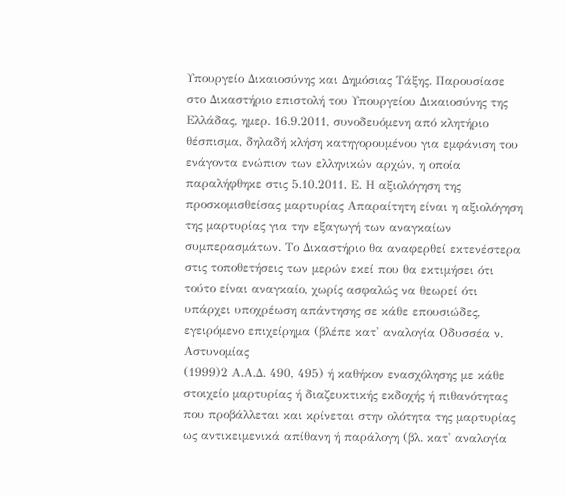Υπουργείο Δικαιοσύνης και Δημόσιας Τάξης. Παρουσίασε στο Δικαστήριο επιστολή του Υπουργείου Δικαιοσύνης της Ελλάδας, ημερ. 16.9.2011, συνοδευόμενη από κλητήριο θέσπισμα, δηλαδή κλήση κατηγορουμένου για εμφάνιση του ενάγοντα ενώπιον των ελληνικών αρχών, η οποία παραλήφθηκε στις 5.10.2011. Ε. Η αξιολόγηση της προσκομισθείσας μαρτυρίας Απαραίτητη είναι η αξιολόγηση της μαρτυρίας για την εξαγωγή των αναγκαίων συμπερασμάτων. Το Δικαστήριο θα αναφερθεί εκτενέστερα στις τοποθετήσεις των μερών εκεί που θα εκτιμήσει ότι τούτο είναι αναγκαίο, χωρίς ασφαλώς να θεωρεί ότι υπάρχει υποχρέωση απάντησης σε κάθε επουσιώδες, εγειρόμενο επιχείρημα (βλέπε κατ' αναλογία Οδυσσέα ν. Αστυνομίας
(1999)2 Α.Α.Δ. 490, 495) ή καθήκον ενασχόλησης με κάθε στοιχείο μαρτυρίας ή διαζευκτικής εκδοχής ή πιθανότητας που προβάλλεται και κρίνεται στην ολότητα της μαρτυρίας ως αντικειμενικά απίθανη ή παράλογη (βλ. κατ' αναλογία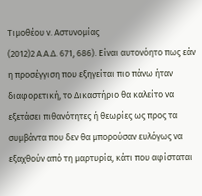Τιμοθέου ν. Αστυνομίας
(2012)2 Α.Α.Δ. 671, 686). Είναι αυτονόητο πως εάν η προσέγγιση που εξηγείται πιο πάνω ήταν διαφορετική, το Δικαστήριο θα καλείτο να εξετάσει πιθανότητες ή θεωρίες ως προς τα συμβάντα που δεν θα μπορούσαν ευλόγως να εξαχθούν από τη μαρτυρία, κάτι που αφίσταται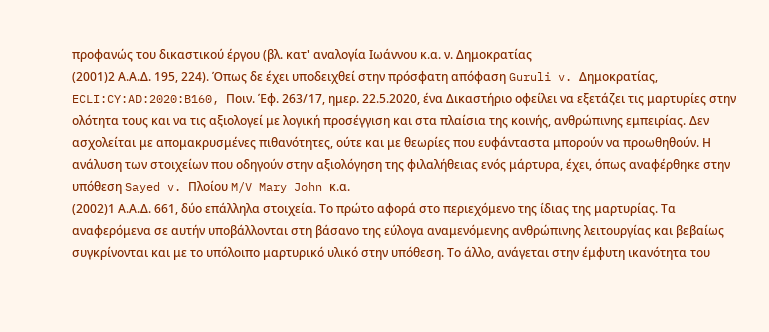προφανώς του δικαστικού έργου (βλ. κατ' αναλογία Ιωάννου κ.α. ν. Δημοκρατίας
(2001)2 Α.Α.Δ. 195, 224). Όπως δε έχει υποδειχθεί στην πρόσφατη απόφαση Guruli v. Δημοκρατίας, ECLI:CY:AD:2020:B160, Ποιν. Έφ. 263/17, ημερ. 22.5.2020, ένα Δικαστήριο οφείλει να εξετάζει τις μαρτυρίες στην ολότητα τους και να τις αξιολογεί με λογική προσέγγιση και στα πλαίσια της κοινής, ανθρώπινης εμπειρίας. Δεν ασχολείται με απομακρυσμένες πιθανότητες, ούτε και με θεωρίες που ευφάνταστα μπορούν να προωθηθούν. Η ανάλυση των στοιχείων που οδηγούν στην αξιολόγηση της φιλαλήθειας ενός μάρτυρα, έχει, όπως αναφέρθηκε στην υπόθεση Sayed v. Πλοίου M/V Mary John κ.α.
(2002)1 Α.Α.Δ. 661, δύο επάλληλα στοιχεία. Το πρώτο αφορά στο περιεχόμενο της ίδιας της μαρτυρίας. Τα αναφερόμενα σε αυτήν υποβάλλονται στη βάσανο της εύλογα αναμενόμενης ανθρώπινης λειτουργίας και βεβαίως συγκρίνονται και με το υπόλοιπο μαρτυρικό υλικό στην υπόθεση. Το άλλο, ανάγεται στην έμφυτη ικανότητα του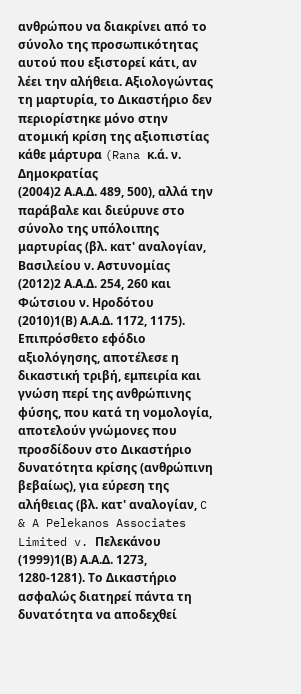ανθρώπου να διακρίνει από το σύνολο της προσωπικότητας αυτού που εξιστορεί κάτι, αν λέει την αλήθεια. Αξιολογώντας τη μαρτυρία, το Δικαστήριο δεν περιορίστηκε μόνο στην ατομική κρίση της αξιοπιστίας κάθε μάρτυρα (Rana κ.ά. ν. Δημοκρατίας
(2004)2 Α.Α.Δ. 489, 500), αλλά την παράβαλε και διεύρυνε στο σύνολο της υπόλοιπης μαρτυρίας (βλ. κατ' αναλογίαν, Βασιλείου ν. Αστυνομίας
(2012)2 Α.Α.Δ. 254, 260 και Φώτσιου ν. Ηροδότου
(2010)1(Β) Α.Α.Δ. 1172, 1175). Επιπρόσθετο εφόδιο αξιολόγησης, αποτέλεσε η δικαστική τριβή, εμπειρία και γνώση περί της ανθρώπινης φύσης, που κατά τη νομολογία, αποτελούν γνώμονες που προσδίδουν στο Δικαστήριο δυνατότητα κρίσης (ανθρώπινη βεβαίως), για εύρεση της αλήθειας (βλ. κατ' αναλογίαν, C & A Pelekanos Associates Limited v. Πελεκάνου
(1999)1(Β) Α.Α.Δ. 1273, 1280-1281). Το Δικαστήριο ασφαλώς διατηρεί πάντα τη δυνατότητα να αποδεχθεί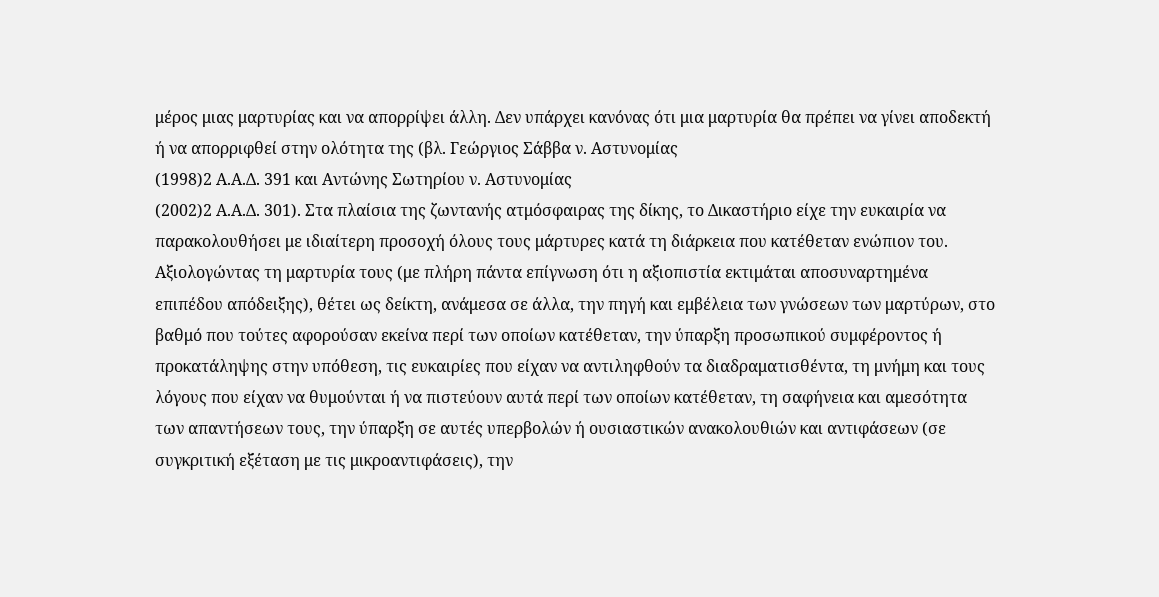μέρος μιας μαρτυρίας και να απορρίψει άλλη. Δεν υπάρχει κανόνας ότι μια μαρτυρία θα πρέπει να γίνει αποδεκτή ή να απορριφθεί στην ολότητα της (βλ. Γεώργιος Σάββα ν. Αστυνομίας
(1998)2 Α.Α.Δ. 391 και Αντώνης Σωτηρίου ν. Αστυνομίας
(2002)2 Α.Α.Δ. 301). Στα πλαίσια της ζωντανής ατμόσφαιρας της δίκης, το Δικαστήριο είχε την ευκαιρία να παρακολουθήσει με ιδιαίτερη προσοχή όλους τους μάρτυρες κατά τη διάρκεια που κατέθεταν ενώπιον του. Αξιολογώντας τη μαρτυρία τους (με πλήρη πάντα επίγνωση ότι η αξιοπιστία εκτιμάται αποσυναρτημένα επιπέδου απόδειξης), θέτει ως δείκτη, ανάμεσα σε άλλα, την πηγή και εμβέλεια των γνώσεων των μαρτύρων, στο βαθμό που τούτες αφορούσαν εκείνα περί των οποίων κατέθεταν, την ύπαρξη προσωπικού συμφέροντος ή προκατάληψης στην υπόθεση, τις ευκαιρίες που είχαν να αντιληφθούν τα διαδραματισθέντα, τη μνήμη και τους λόγους που είχαν να θυμούνται ή να πιστεύουν αυτά περί των οποίων κατέθεταν, τη σαφήνεια και αμεσότητα των απαντήσεων τους, την ύπαρξη σε αυτές υπερβολών ή ουσιαστικών ανακολουθιών και αντιφάσεων (σε συγκριτική εξέταση με τις μικροαντιφάσεις), την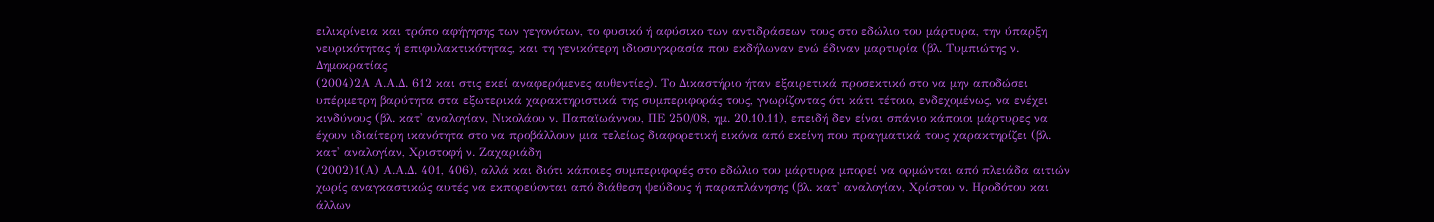ειλικρίνεια και τρόπο αφήγησης των γεγονότων, το φυσικό ή αφύσικο των αντιδράσεων τους στο εδώλιο του μάρτυρα, την ύπαρξη νευρικότητας ή επιφυλακτικότητας, και τη γενικότερη ιδιοσυγκρασία που εκδήλωναν ενώ έδιναν μαρτυρία (βλ. Τυμπιώτης ν. Δημοκρατίας
(2004)2Α Α.Α.Δ. 612 και στις εκεί αναφερόμενες αυθεντίες). Το Δικαστήριο ήταν εξαιρετικά προσεκτικό στο να μην αποδώσει υπέρμετρη βαρύτητα στα εξωτερικά χαρακτηριστικά της συμπεριφοράς τους, γνωρίζοντας ότι κάτι τέτοιο, ενδεχομένως, να ενέχει κινδύνους (βλ. κατ' αναλογίαν, Νικολάου ν. Παπαϊωάννου, ΠΕ 250/08, ημ. 20.10.11), επειδή δεν είναι σπάνιο κάποιοι μάρτυρες να έχουν ιδιαίτερη ικανότητα στο να προβάλλουν μια τελείως διαφορετική εικόνα από εκείνη που πραγματικά τους χαρακτηρίζει (βλ. κατ' αναλογίαν, Χριστοφή ν. Ζαχαριάδη
(2002)1(Α) Α.Α.Δ. 401, 406), αλλά και διότι κάποιες συμπεριφορές στο εδώλιο του μάρτυρα μπορεί να ορμώνται από πλειάδα αιτιών χωρίς αναγκαστικώς αυτές να εκπορεύονται από διάθεση ψεύδους ή παραπλάνησης (βλ. κατ' αναλογίαν, Χρίστου ν. Ηροδότου και άλλων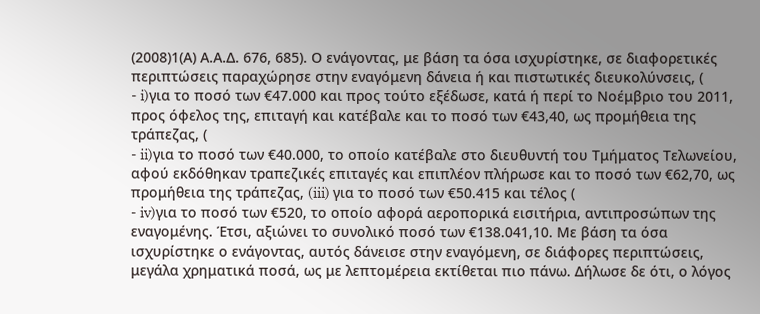(2008)1(Α) Α.Α.Δ. 676, 685). Ο ενάγοντας, με βάση τα όσα ισχυρίστηκε, σε διαφορετικές περιπτώσεις παραχώρησε στην εναγόμενη δάνεια ή και πιστωτικές διευκολύνσεις, (
- i)για το ποσό των €47.000 και προς τούτο εξέδωσε, κατά ή περί το Νοέμβριο του 2011, προς όφελος της, επιταγή και κατέβαλε και το ποσό των €43,40, ως προμήθεια της τράπεζας, (
- ii)για το ποσό των €40.000, το οποίο κατέβαλε στο διευθυντή του Τμήματος Τελωνείου, αφού εκδόθηκαν τραπεζικές επιταγές και επιπλέον πλήρωσε και το ποσό των €62,70, ως προμήθεια της τράπεζας, (iii) για το ποσό των €50.415 και τέλος (
- iv)για το ποσό των €520, το οποίο αφορά αεροπορικά εισιτήρια, αντιπροσώπων της εναγομένης. Έτσι, αξιώνει το συνολικό ποσό των €138.041,10. Με βάση τα όσα ισχυρίστηκε ο ενάγοντας, αυτός δάνεισε στην εναγόμενη, σε διάφορες περιπτώσεις, μεγάλα χρηματικά ποσά, ως με λεπτομέρεια εκτίθεται πιο πάνω. Δήλωσε δε ότι, ο λόγος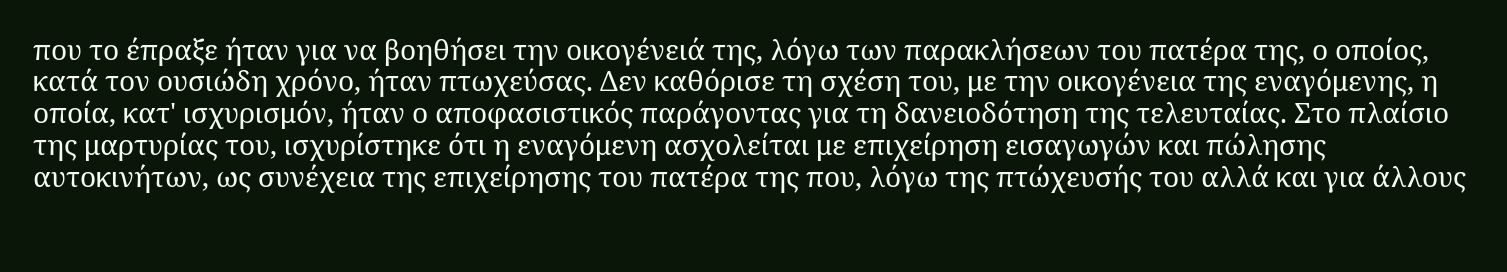που το έπραξε ήταν για να βοηθήσει την οικογένειά της, λόγω των παρακλήσεων του πατέρα της, ο οποίος, κατά τον ουσιώδη χρόνο, ήταν πτωχεύσας. Δεν καθόρισε τη σχέση του, με την οικογένεια της εναγόμενης, η οποία, κατ' ισχυρισμόν, ήταν ο αποφασιστικός παράγοντας για τη δανειοδότηση της τελευταίας. Στο πλαίσιο της μαρτυρίας του, ισχυρίστηκε ότι η εναγόμενη ασχολείται με επιχείρηση εισαγωγών και πώλησης αυτοκινήτων, ως συνέχεια της επιχείρησης του πατέρα της που, λόγω της πτώχευσής του αλλά και για άλλους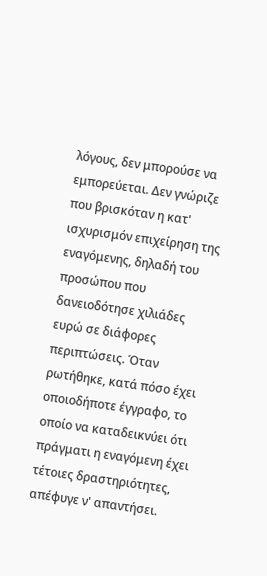λόγους, δεν μπορούσε να εμπορεύεται. Δεν γνώριζε που βρισκόταν η κατ' ισχυρισμόν επιχείρηση της εναγόμενης, δηλαδή του προσώπου που δανειοδότησε χιλιάδες ευρώ σε διάφορες περιπτώσεις. Όταν ρωτήθηκε, κατά πόσο έχει οποιοδήποτε έγγραφο, το οποίο να καταδεικνύει ότι πράγματι η εναγόμενη έχει τέτοιες δραστηριότητες, απέφυγε ν' απαντήσει.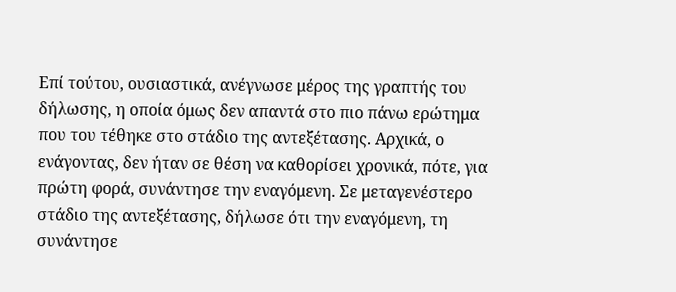Επί τούτου, ουσιαστικά, ανέγνωσε μέρος της γραπτής του δήλωσης, η οποία όμως δεν απαντά στο πιο πάνω ερώτημα που του τέθηκε στο στάδιο της αντεξέτασης. Αρχικά, ο ενάγοντας, δεν ήταν σε θέση να καθορίσει χρονικά, πότε, για πρώτη φορά, συνάντησε την εναγόμενη. Σε μεταγενέστερο στάδιο της αντεξέτασης, δήλωσε ότι την εναγόμενη, τη συνάντησε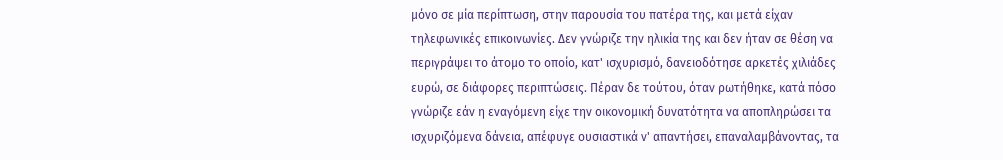μόνο σε μία περίπτωση, στην παρουσία του πατέρα της, και μετά είχαν τηλεφωνικές επικοινωνίες. Δεν γνώριζε την ηλικία της και δεν ήταν σε θέση να περιγράψει το άτομο το οποίο, κατ' ισχυρισμό, δανειοδότησε αρκετές χιλιάδες ευρώ, σε διάφορες περιπτώσεις. Πέραν δε τούτου, όταν ρωτήθηκε, κατά πόσο γνώριζε εάν η εναγόμενη είχε την οικονομική δυνατότητα να αποπληρώσει τα ισχυριζόμενα δάνεια, απέφυγε ουσιαστικά ν' απαντήσει, επαναλαμβάνοντας, τα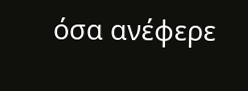όσα ανέφερε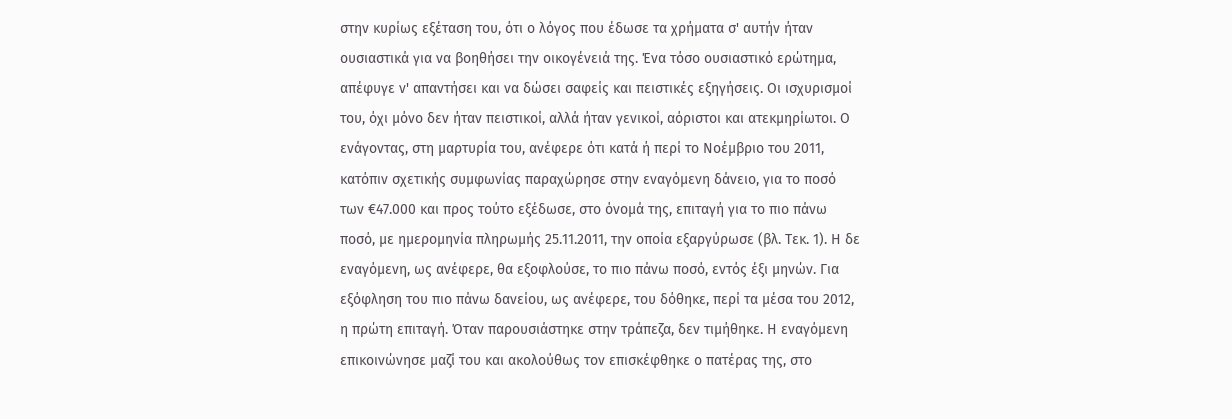στην κυρίως εξέταση του, ότι ο λόγος που έδωσε τα χρήματα σ' αυτήν ήταν ουσιαστικά για να βοηθήσει την οικογένειά της. Ένα τόσο ουσιαστικό ερώτημα, απέφυγε ν' απαντήσει και να δώσει σαφείς και πειστικές εξηγήσεις. Οι ισχυρισμοί του, όχι μόνο δεν ήταν πειστικοί, αλλά ήταν γενικοί, αόριστοι και ατεκμηρίωτοι. Ο ενάγοντας, στη μαρτυρία του, ανέφερε ότι κατά ή περί το Νοέμβριο του 2011, κατόπιν σχετικής συμφωνίας παραχώρησε στην εναγόμενη δάνειο, για το ποσό των €47.000 και προς τούτο εξέδωσε, στο όνομά της, επιταγή για το πιο πάνω ποσό, με ημερομηνία πληρωμής 25.11.2011, την οποία εξαργύρωσε (βλ. Τεκ. 1). Η δε εναγόμενη, ως ανέφερε, θα εξοφλούσε, το πιο πάνω ποσό, εντός έξι μηνών. Για εξόφληση του πιο πάνω δανείου, ως ανέφερε, του δόθηκε, περί τα μέσα του 2012, η πρώτη επιταγή. Όταν παρουσιάστηκε στην τράπεζα, δεν τιμήθηκε. Η εναγόμενη επικοινώνησε μαζί του και ακολούθως τον επισκέφθηκε ο πατέρας της, στο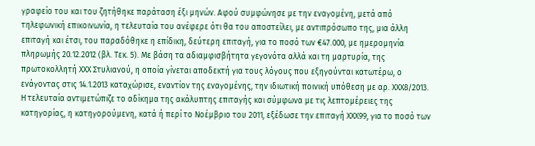γραφείο του και του ζητήθηκε παράταση έξι μηνών. Αφού συμφώνησε με την εναγομένη, μετά από τηλεφωνική επικοινωνία, η τελευταία του ανέφερε ότι θα του αποστείλει, με αντιπρόσωπο της, μια άλλη επιταγή και έτσι, του παραδόθηκε η επίδικη, δεύτερη επιταγή, για το ποσό των €47.000, με ημερομηνία πληρωμής 20.12.2012 (βλ. Τεκ. 5). Με βάση τα αδιαμφισβήτητα γεγονότα αλλά και τη μαρτυρία, της πρωτοκολλητή ΧΧΧ Στυλιανού, η οποία γίνεται αποδεκτή για τους λόγους που εξηγούνται κατωτέρω, ο ενάγοντας στις 14.1.2013 καταχώρισε, εναντίον της εναγομένης, την ιδιωτική ποινική υπόθεση με αρ. ΧΧΧ8/2013. Η τελευταία αντιμετώπιζε το αδίκημα της ακάλυπτης επιταγής και σύμφωνα με τις λεπτομέρειες της κατηγορίας, η κατηγορούμενη, κατά ή περί το Νοέμβριο του 2011, εξέδωσε την επιταγή ΧΧΧ99, για το ποσό των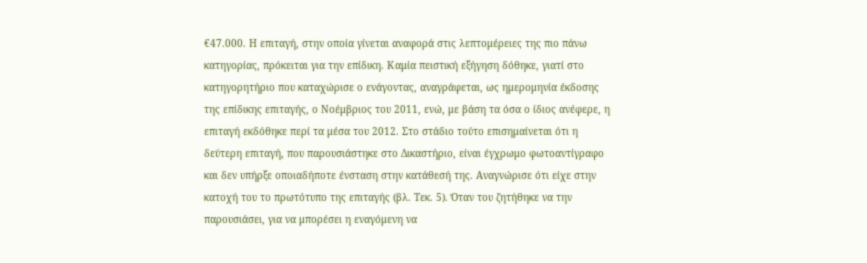€47.000. Η επιταγή, στην οποία γίνεται αναφορά στις λεπτομέρειες της πιο πάνω κατηγορίας, πρόκειται για την επίδικη. Καμία πειστική εξήγηση δόθηκε, γιατί στο κατηγορητήριο που καταχώρισε ο ενάγοντας, αναγράφεται, ως ημερομηνία έκδοσης της επίδικης επιταγής, ο Νοέμβριος του 2011, ενώ, με βάση τα όσα ο ίδιος ανέφερε, η επιταγή εκδόθηκε περί τα μέσα του 2012. Στο στάδιο τούτο επισημαίνεται ότι η δεύτερη επιταγή, που παρουσιάστηκε στο Δικαστήριο, είναι έγχρωμο φωτοαντίγραφο και δεν υπήρξε οποιαδήποτε ένσταση στην κατάθεσή της. Αναγνώρισε ότι είχε στην κατοχή του το πρωτότυπο της επιταγής (βλ. Τεκ. 5). Όταν του ζητήθηκε να την παρουσιάσει, για να μπορέσει η εναγόμενη να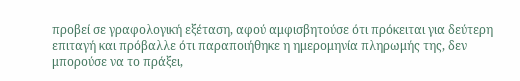προβεί σε γραφολογική εξέταση, αφού αμφισβητούσε ότι πρόκειται για δεύτερη επιταγή και πρόβαλλε ότι παραποιήθηκε η ημερομηνία πληρωμής της, δεν μπορούσε να το πράξει,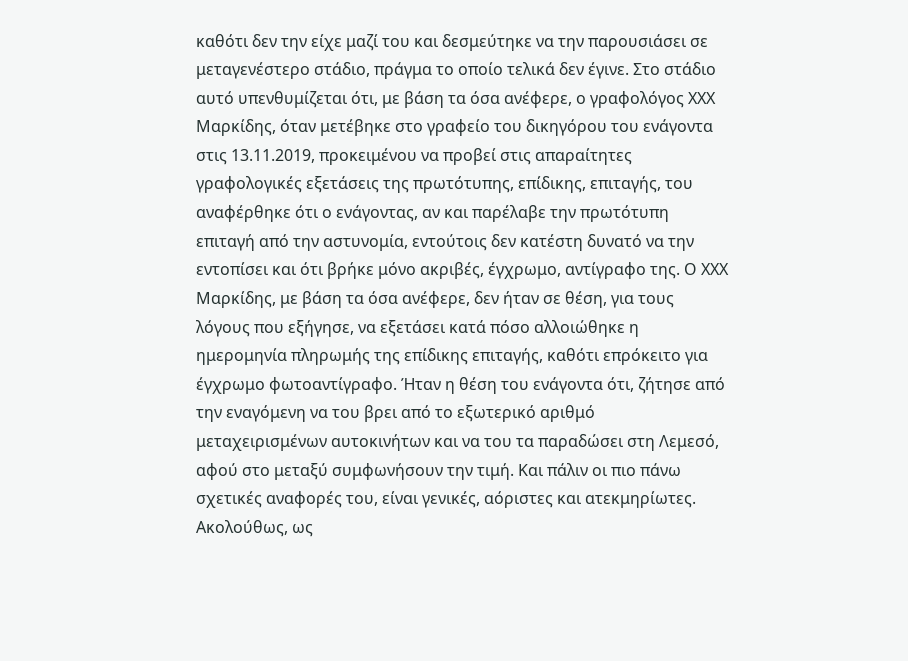καθότι δεν την είχε μαζί του και δεσμεύτηκε να την παρουσιάσει σε μεταγενέστερο στάδιο, πράγμα το οποίο τελικά δεν έγινε. Στο στάδιο αυτό υπενθυμίζεται ότι, με βάση τα όσα ανέφερε, ο γραφολόγος ΧΧΧ Μαρκίδης, όταν μετέβηκε στο γραφείο του δικηγόρου του ενάγοντα στις 13.11.2019, προκειμένου να προβεί στις απαραίτητες γραφολογικές εξετάσεις της πρωτότυπης, επίδικης, επιταγής, του αναφέρθηκε ότι ο ενάγοντας, αν και παρέλαβε την πρωτότυπη επιταγή από την αστυνομία, εντούτοις δεν κατέστη δυνατό να την εντοπίσει και ότι βρήκε μόνο ακριβές, έγχρωμο, αντίγραφο της. Ο ΧΧΧ Μαρκίδης, με βάση τα όσα ανέφερε, δεν ήταν σε θέση, για τους λόγους που εξήγησε, να εξετάσει κατά πόσο αλλοιώθηκε η ημερομηνία πληρωμής της επίδικης επιταγής, καθότι επρόκειτο για έγχρωμο φωτοαντίγραφο. Ήταν η θέση του ενάγοντα ότι, ζήτησε από την εναγόμενη να του βρει από το εξωτερικό αριθμό μεταχειρισμένων αυτοκινήτων και να του τα παραδώσει στη Λεμεσό, αφού στο μεταξύ συμφωνήσουν την τιμή. Και πάλιν οι πιο πάνω σχετικές αναφορές του, είναι γενικές, αόριστες και ατεκμηρίωτες. Ακολούθως, ως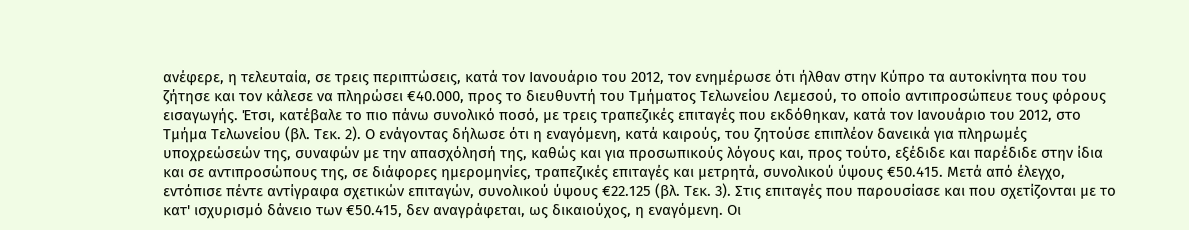ανέφερε, η τελευταία, σε τρεις περιπτώσεις, κατά τον Ιανουάριο του 2012, τον ενημέρωσε ότι ήλθαν στην Κύπρο τα αυτοκίνητα που του ζήτησε και τον κάλεσε να πληρώσει €40.000, προς το διευθυντή του Τμήματος Τελωνείου Λεμεσού, το οποίο αντιπροσώπευε τους φόρους εισαγωγής. Έτσι, κατέβαλε το πιο πάνω συνολικό ποσό, με τρεις τραπεζικές επιταγές που εκδόθηκαν, κατά τον Ιανουάριο του 2012, στο Τμήμα Τελωνείου (βλ. Τεκ. 2). Ο ενάγοντας δήλωσε ότι η εναγόμενη, κατά καιρούς, του ζητούσε επιπλέον δανεικά για πληρωμές υποχρεώσεών της, συναφών με την απασχόλησή της, καθώς και για προσωπικούς λόγους και, προς τούτο, εξέδιδε και παρέδιδε στην ίδια και σε αντιπροσώπους της, σε διάφορες ημερομηνίες, τραπεζικές επιταγές και μετρητά, συνολικού ύψους €50.415. Μετά από έλεγχο, εντόπισε πέντε αντίγραφα σχετικών επιταγών, συνολικού ύψους €22.125 (βλ. Τεκ. 3). Στις επιταγές που παρουσίασε και που σχετίζονται με το κατ' ισχυρισμό δάνειο των €50.415, δεν αναγράφεται, ως δικαιούχος, η εναγόμενη. Οι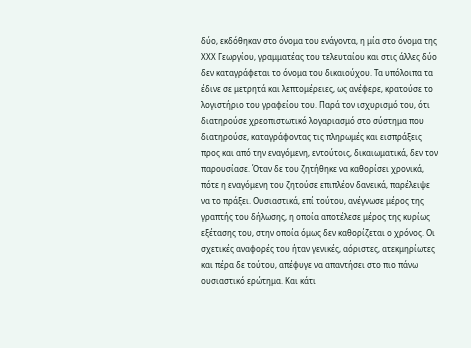δύο, εκδόθηκαν στο όνομα του ενάγοντα, η μία στο όνομα της ΧΧΧ Γεωργίου, γραμματέας του τελευταίου και στις άλλες δύο δεν καταγράφεται το όνομα του δικαιούχου. Τα υπόλοιπα τα έδινε σε μετρητά και λεπτομέρειες, ως ανέφερε, κρατούσε το λογιστήριο του γραφείου του. Παρά τον ισχυρισμό του, ότι διατηρούσε χρεοπιστωτικό λογαριασμό στο σύστημα που διατηρούσε, καταγράφοντας τις πληρωμές και εισπράξεις προς και από την εναγόμενη, εντούτοις, δικαιωματικά, δεν τον παρουσίασε. Όταν δε του ζητήθηκε να καθορίσει χρονικά, πότε η εναγόμενη του ζητούσε επιπλέον δανεικά, παρέλειψε να το πράξει. Ουσιαστικά, επί τούτου, ανέγνωσε μέρος της γραπτής του δήλωσης, η οποία αποτέλεσε μέρος της κυρίως εξέτασης του, στην οποία όμως δεν καθορίζεται ο χρόνος. Οι σχετικές αναφορές του ήταν γενικές, αόριστες, ατεκμηρίωτες και πέρα δε τούτου, απέφυγε να απαντήσει στο πιο πάνω ουσιαστικό ερώτημα. Και κάτι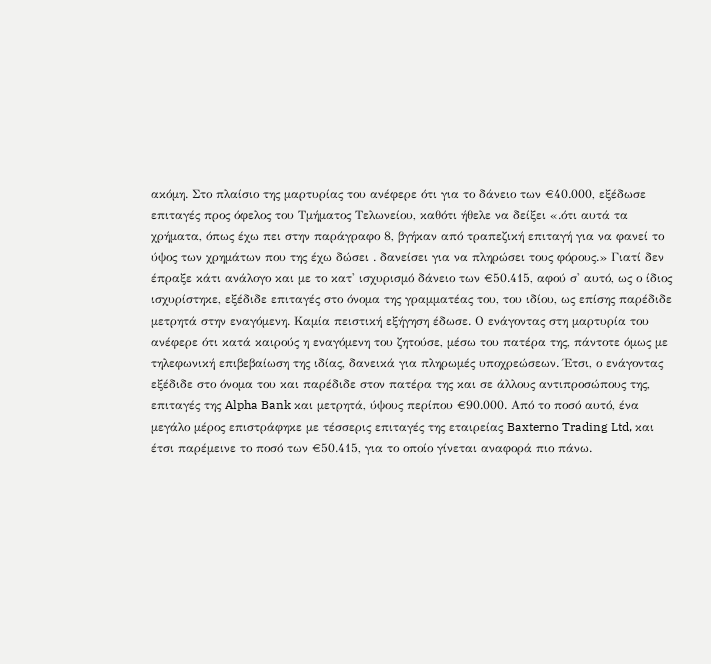ακόμη. Στο πλαίσιο της μαρτυρίας του ανέφερε ότι για το δάνειο των €40.000, εξέδωσε επιταγές προς όφελος του Τμήματος Τελωνείου, καθότι ήθελε να δείξει «.ότι αυτά τα χρήματα, όπως έχω πει στην παράγραφο 8, βγήκαν από τραπεζική επιταγή για να φανεί το ύψος των χρημάτων που της έχω δώσει . δανείσει για να πληρώσει τους φόρους.» Γιατί δεν έπραξε κάτι ανάλογο και με το κατ' ισχυρισμό δάνειο των €50.415, αφού σ' αυτό, ως ο ίδιος ισχυρίστηκε, εξέδιδε επιταγές στο όνομα της γραμματέας του, του ιδίου, ως επίσης παρέδιδε μετρητά στην εναγόμενη. Καμία πειστική εξήγηση έδωσε. Ο ενάγοντας στη μαρτυρία του ανέφερε ότι κατά καιρούς η εναγόμενη του ζητούσε, μέσω του πατέρα της, πάντοτε όμως με τηλεφωνική επιβεβαίωση της ιδίας, δανεικά για πληρωμές υποχρεώσεων. Έτσι, ο ενάγοντας εξέδιδε στο όνομα του και παρέδιδε στον πατέρα της και σε άλλους αντιπροσώπους της, επιταγές της Alpha Bank και μετρητά, ύψους περίπου €90.000. Από το ποσό αυτό, ένα μεγάλο μέρος επιστράφηκε με τέσσερις επιταγές της εταιρείας Baxterno Trading Ltd, και έτσι παρέμεινε το ποσό των €50.415, για το οποίο γίνεται αναφορά πιο πάνω.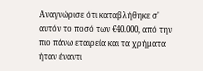Αναγνώρισε ότι καταβλήθηκε σ' αυτόν το ποσό των €40.000, από την πιο πάνω εταιρεία και τα χρήματα ήταν έναντι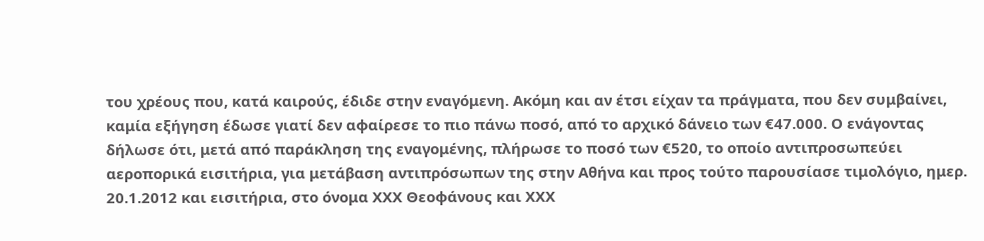του χρέους που, κατά καιρούς, έδιδε στην εναγόμενη. Ακόμη και αν έτσι είχαν τα πράγματα, που δεν συμβαίνει, καμία εξήγηση έδωσε γιατί δεν αφαίρεσε το πιο πάνω ποσό, από το αρχικό δάνειο των €47.000. Ο ενάγοντας δήλωσε ότι, μετά από παράκληση της εναγομένης, πλήρωσε το ποσό των €520, το οποίο αντιπροσωπεύει αεροπορικά εισιτήρια, για μετάβαση αντιπρόσωπων της στην Αθήνα και προς τούτο παρουσίασε τιμολόγιο, ημερ. 20.1.2012 και εισιτήρια, στο όνομα ΧΧΧ Θεοφάνους και ΧΧΧ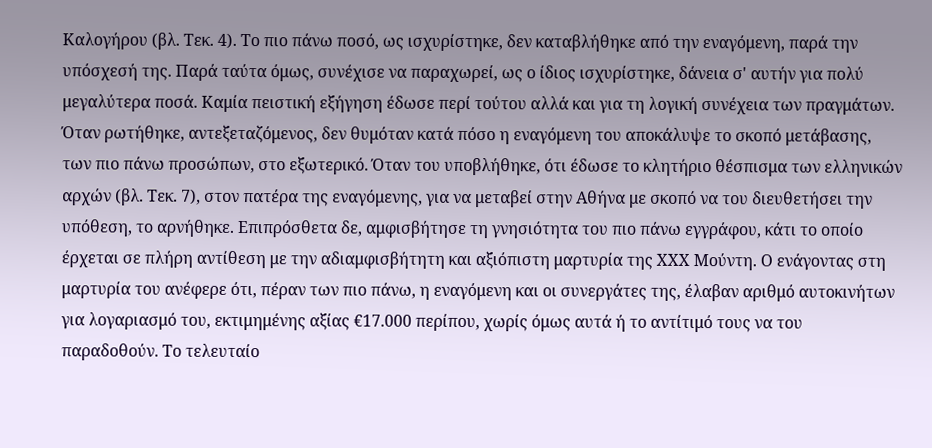Καλογήρου (βλ. Τεκ. 4). Το πιο πάνω ποσό, ως ισχυρίστηκε, δεν καταβλήθηκε από την εναγόμενη, παρά την υπόσχεσή της. Παρά ταύτα όμως, συνέχισε να παραχωρεί, ως ο ίδιος ισχυρίστηκε, δάνεια σ' αυτήν για πολύ μεγαλύτερα ποσά. Καμία πειστική εξήγηση έδωσε περί τούτου αλλά και για τη λογική συνέχεια των πραγμάτων. Όταν ρωτήθηκε, αντεξεταζόμενος, δεν θυμόταν κατά πόσο η εναγόμενη του αποκάλυψε το σκοπό μετάβασης, των πιο πάνω προσώπων, στο εξωτερικό. Όταν του υποβλήθηκε, ότι έδωσε το κλητήριο θέσπισμα των ελληνικών αρχών (βλ. Τεκ. 7), στον πατέρα της εναγόμενης, για να μεταβεί στην Αθήνα με σκοπό να του διευθετήσει την υπόθεση, το αρνήθηκε. Επιπρόσθετα δε, αμφισβήτησε τη γνησιότητα του πιο πάνω εγγράφου, κάτι το οποίο έρχεται σε πλήρη αντίθεση με την αδιαμφισβήτητη και αξιόπιστη μαρτυρία της ΧΧΧ Μούντη. Ο ενάγοντας στη μαρτυρία του ανέφερε ότι, πέραν των πιο πάνω, η εναγόμενη και οι συνεργάτες της, έλαβαν αριθμό αυτοκινήτων για λογαριασμό του, εκτιμημένης αξίας €17.000 περίπου, χωρίς όμως αυτά ή το αντίτιμό τους να του παραδοθούν. Το τελευταίο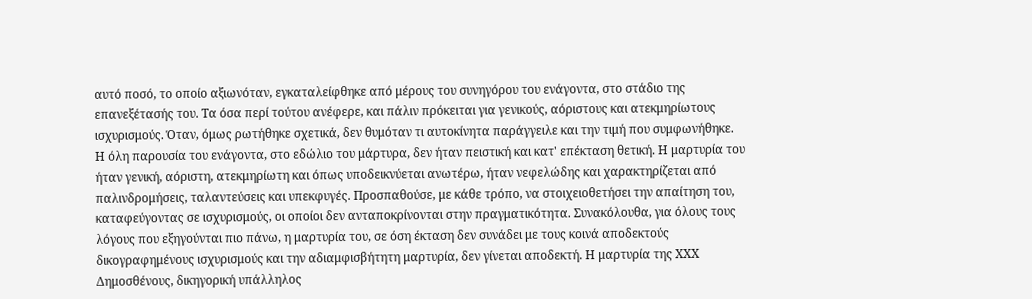αυτό ποσό, το οποίο αξιωνόταν, εγκαταλείφθηκε από μέρους του συνηγόρου του ενάγοντα, στο στάδιο της επανεξέτασής του. Τα όσα περί τούτου ανέφερε, και πάλιν πρόκειται για γενικούς, αόριστους και ατεκμηρίωτους ισχυρισμούς. Όταν, όμως ρωτήθηκε σχετικά, δεν θυμόταν τι αυτοκίνητα παράγγειλε και την τιμή που συμφωνήθηκε. Η όλη παρουσία του ενάγοντα, στο εδώλιο του μάρτυρα, δεν ήταν πειστική και κατ' επέκταση θετική. Η μαρτυρία του ήταν γενική, αόριστη, ατεκμηρίωτη και όπως υποδεικνύεται ανωτέρω, ήταν νεφελώδης και χαρακτηρίζεται από παλινδρομήσεις, ταλαντεύσεις και υπεκφυγές. Προσπαθούσε, με κάθε τρόπο, να στοιχειοθετήσει την απαίτηση του, καταφεύγοντας σε ισχυρισμούς, οι οποίοι δεν ανταποκρίνονται στην πραγματικότητα. Συνακόλουθα, για όλους τους λόγους που εξηγούνται πιο πάνω, η μαρτυρία του, σε όση έκταση δεν συνάδει με τους κοινά αποδεκτούς δικογραφημένους ισχυρισμούς και την αδιαμφισβήτητη μαρτυρία, δεν γίνεται αποδεκτή. Η μαρτυρία της ΧΧΧ Δημοσθένους, δικηγορική υπάλληλος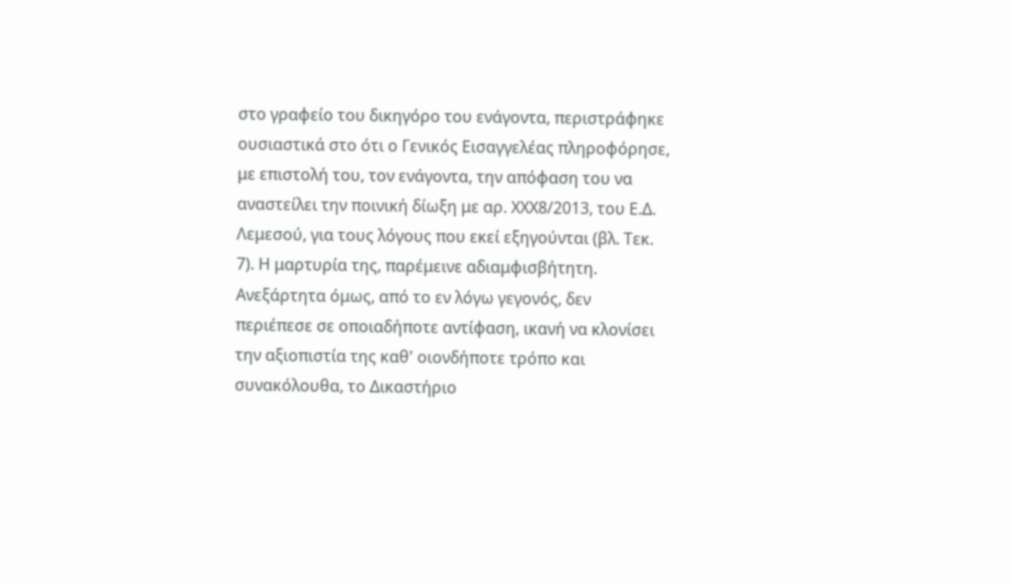στο γραφείο του δικηγόρο του ενάγοντα, περιστράφηκε ουσιαστικά στο ότι ο Γενικός Εισαγγελέας πληροφόρησε, με επιστολή του, τον ενάγοντα, την απόφαση του να αναστείλει την ποινική δίωξη με αρ. ΧΧΧ8/2013, του Ε.Δ. Λεμεσού, για τους λόγους που εκεί εξηγούνται (βλ. Τεκ. 7). Η μαρτυρία της, παρέμεινε αδιαμφισβήτητη. Ανεξάρτητα όμως, από το εν λόγω γεγονός, δεν περιέπεσε σε οποιαδήποτε αντίφαση, ικανή να κλονίσει την αξιοπιστία της καθ' οιονδήποτε τρόπο και συνακόλουθα, το Δικαστήριο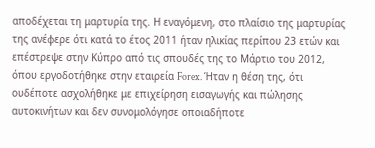αποδέχεται τη μαρτυρία της. Η εναγόμενη, στο πλαίσιο της μαρτυρίας της ανέφερε ότι κατά το έτος 2011 ήταν ηλικίας περίπου 23 ετών και επέστρεψε στην Κύπρο από τις σπουδές της το Μάρτιο του 2012, όπου εργοδοτήθηκε στην εταιρεία Forex. Ήταν η θέση της, ότι ουδέποτε ασχολήθηκε με επιχείρηση εισαγωγής και πώλησης αυτοκινήτων και δεν συνομολόγησε οποιαδήποτε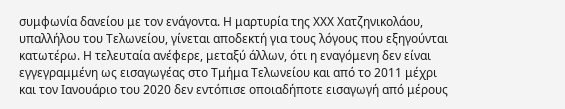συμφωνία δανείου με τον ενάγοντα. Η μαρτυρία της ΧΧΧ Χατζηνικολάου, υπαλλήλου του Τελωνείου, γίνεται αποδεκτή για τους λόγους που εξηγούνται κατωτέρω. Η τελευταία ανέφερε, μεταξύ άλλων, ότι η εναγόμενη δεν είναι εγγεγραμμένη ως εισαγωγέας στο Τμήμα Τελωνείου και από το 2011 μέχρι και τον Ιανουάριο του 2020 δεν εντόπισε οποιαδήποτε εισαγωγή από μέρους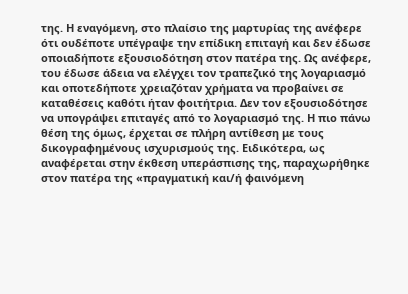της. Η εναγόμενη, στο πλαίσιο της μαρτυρίας της ανέφερε ότι ουδέποτε υπέγραψε την επίδικη επιταγή και δεν έδωσε οποιαδήποτε εξουσιοδότηση στον πατέρα της. Ως ανέφερε, του έδωσε άδεια να ελέγχει τον τραπεζικό της λογαριασμό και οποτεδήποτε χρειαζόταν χρήματα να προβαίνει σε καταθέσεις καθότι ήταν φοιτήτρια. Δεν τον εξουσιοδότησε να υπογράψει επιταγές από το λογαριασμό της. Η πιο πάνω θέση της όμως, έρχεται σε πλήρη αντίθεση με τους δικογραφημένους ισχυρισμούς της. Ειδικότερα, ως αναφέρεται στην έκθεση υπεράσπισης της, παραχωρήθηκε στον πατέρα της «πραγματική και/ή φαινόμενη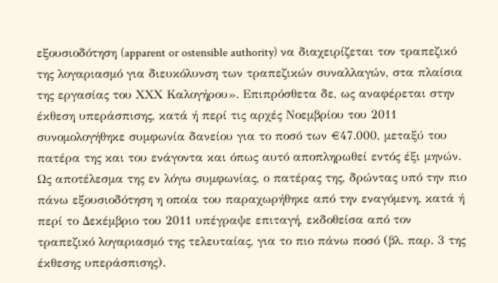εξουσιοδότηση (apparent or ostensible authority) να διαχειρίζεται τον τραπεζικό της λογαριασμό για διευκόλυνση των τραπεζικών συναλλαγών, στα πλαίσια της εργασίας του ΧΧΧ Καλογήρου». Επιπρόσθετα δε, ως αναφέρεται στην έκθεση υπεράσπισης, κατά ή περί τις αρχές Νοεμβρίου του 2011 συνομολογήθηκε συμφωνία δανείου για το ποσό των €47.000, μεταξύ του πατέρα της και του ενάγοντα και όπως αυτό αποπληρωθεί εντός έξι μηνών. Ως αποτέλεσμα της εν λόγω συμφωνίας, ο πατέρας της, δρώντας υπό την πιο πάνω εξουσιοδότηση η οποία του παραχωρήθηκε από την εναγόμενη, κατά ή περί το Δεκέμβριο του 2011 υπέγραψε επιταγή, εκδοθείσα από τον τραπεζικό λογαριασμό της τελευταίας, για το πιο πάνω ποσό (βλ. παρ. 3 της έκθεσης υπεράσπισης).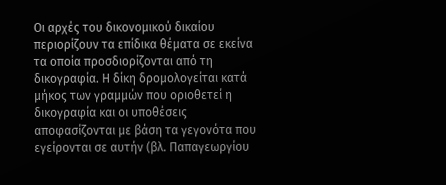Οι αρχές του δικονομικού δικαίου περιορίζουν τα επίδικα θέματα σε εκείνα τα οποία προσδιορίζονται από τη δικογραφία. Η δίκη δρομολογείται κατά μήκος των γραμμών που οριοθετεί η δικογραφία και οι υποθέσεις αποφασίζονται με βάση τα γεγονότα που εγείρονται σε αυτήν (βλ. Παπαγεωργίου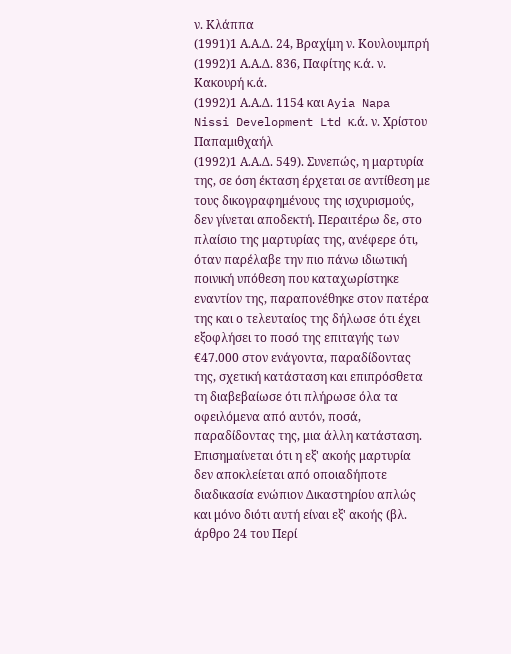ν. Κλάππα
(1991)1 Α.Α.Δ. 24, Βραχίμη ν. Κουλουμπρή
(1992)1 Α.Α.Δ. 836, Παφίτης κ.ά. ν. Κακουρή κ.ά.
(1992)1 Α.Α.Δ. 1154 και Ayia Napa Nissi Development Ltd κ.ά. ν. Χρίστου Παπαμιθχαήλ
(1992)1 Α.Α.Δ. 549). Συνεπώς, η μαρτυρία της, σε όση έκταση έρχεται σε αντίθεση με τους δικογραφημένους της ισχυρισμούς, δεν γίνεται αποδεκτή. Περαιτέρω δε, στο πλαίσιο της μαρτυρίας της, ανέφερε ότι, όταν παρέλαβε την πιο πάνω ιδιωτική ποινική υπόθεση που καταχωρίστηκε εναντίον της, παραπονέθηκε στον πατέρα της και ο τελευταίος της δήλωσε ότι έχει εξοφλήσει το ποσό της επιταγής των €47.000 στον ενάγοντα, παραδίδοντας της, σχετική κατάσταση και επιπρόσθετα τη διαβεβαίωσε ότι πλήρωσε όλα τα οφειλόμενα από αυτόν, ποσά, παραδίδοντας της, μια άλλη κατάσταση. Επισημαίνεται ότι η εξ' ακοής μαρτυρία δεν αποκλείεται από οποιαδήποτε διαδικασία ενώπιον Δικαστηρίου απλώς και μόνο διότι αυτή είναι εξ' ακοής (βλ. άρθρο 24 του Περί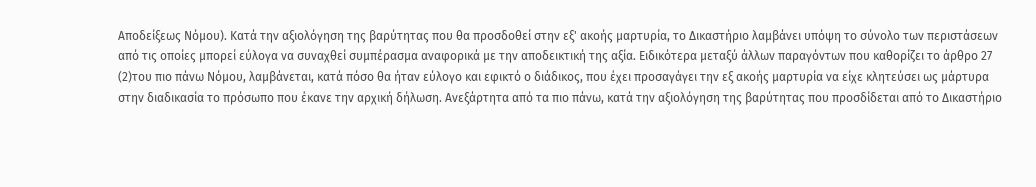Αποδείξεως Νόμου). Κατά την αξιολόγηση της βαρύτητας που θα προσδοθεί στην εξ' ακοής μαρτυρία, το Δικαστήριο λαμβάνει υπόψη το σύνολο των περιστάσεων από τις οποίες μπορεί εύλογα να συναχθεί συμπέρασμα αναφορικά με την αποδεικτική της αξία. Ειδικότερα μεταξύ άλλων παραγόντων που καθορίζει το άρθρο 27
(2)του πιο πάνω Νόμου, λαμβάνεται, κατά πόσο θα ήταν εύλογο και εφικτό ο διάδικος, που έχει προσαγάγει την εξ ακοής μαρτυρία να είχε κλητεύσει ως μάρτυρα στην διαδικασία το πρόσωπο που έκανε την αρχική δήλωση. Ανεξάρτητα από τα πιο πάνω, κατά την αξιολόγηση της βαρύτητας που προσδίδεται από το Δικαστήριο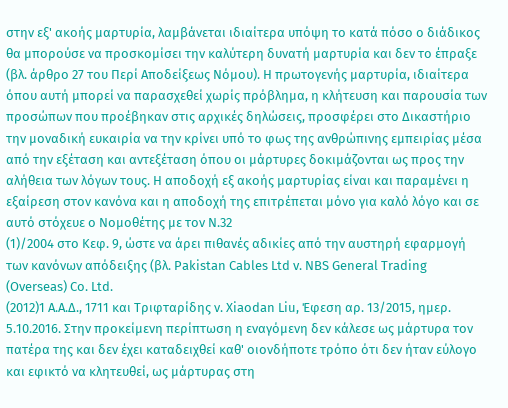στην εξ' ακοής μαρτυρία, λαμβάνεται ιδιαίτερα υπόψη το κατά πόσο ο διάδικος θα μπορούσε να προσκομίσει την καλύτερη δυνατή μαρτυρία και δεν το έπραξε (βλ. άρθρο 27 του Περί Αποδείξεως Νόμου). Η πρωτογενής μαρτυρία, ιδιαίτερα όπου αυτή μπορεί να παρασχεθεί χωρίς πρόβλημα, η κλήτευση και παρουσία των προσώπων που προέβηκαν στις αρχικές δηλώσεις, προσφέρει στο Δικαστήριο την μοναδική ευκαιρία να την κρίνει υπό το φως της ανθρώπινης εμπειρίας μέσα από την εξέταση και αντεξέταση όπου οι μάρτυρες δοκιμάζονται ως προς την αλήθεια των λόγων τους. Η αποδοχή εξ ακοής μαρτυρίας είναι και παραμένει η εξαίρεση στον κανόνα και η αποδοχή της επιτρέπεται μόνο για καλό λόγο και σε αυτό στόχευε ο Νομοθέτης με τον Ν.32
(1)/2004 στο Κεφ. 9, ώστε να άρει πιθανές αδικίες από την αυστηρή εφαρμογή των κανόνων απόδειξης (βλ. Pakistan Cables Ltd v. NBS General Trading (Overseas) Co. Ltd.
(2012)1 A.A.Δ., 1711 και Τριφταρίδης ν. Xiaodan Liu, Έφεση αρ. 13/2015, ημερ. 5.10.2016. Στην προκείμενη περίπτωση η εναγόμενη δεν κάλεσε ως μάρτυρα τον πατέρα της και δεν έχει καταδειχθεί καθ' οιονδήποτε τρόπο ότι δεν ήταν εύλογο και εφικτό να κλητευθεί, ως μάρτυρας στη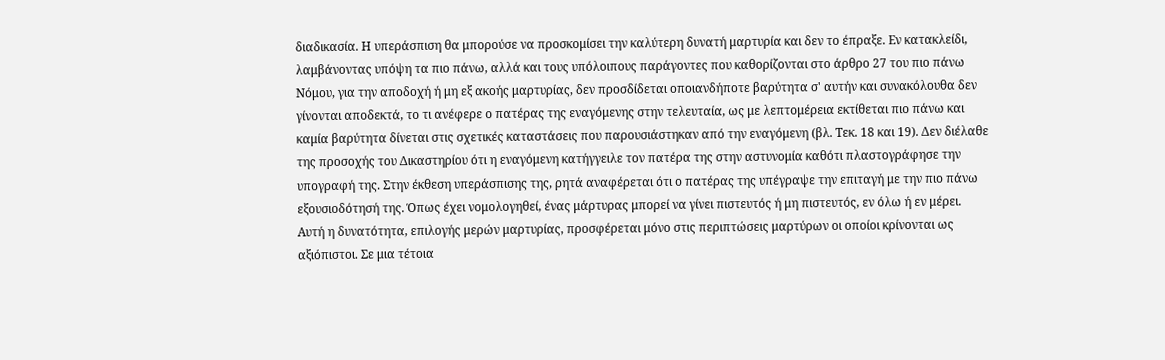διαδικασία. Η υπεράσπιση θα μπορούσε να προσκομίσει την καλύτερη δυνατή μαρτυρία και δεν το έπραξε. Εν κατακλείδι, λαμβάνοντας υπόψη τα πιο πάνω, αλλά και τους υπόλοιπους παράγοντες που καθορίζονται στο άρθρο 27 του πιο πάνω Νόμου, για την αποδοχή ή μη εξ ακοής μαρτυρίας, δεν προσδίδεται οποιανδήποτε βαρύτητα σ' αυτήν και συνακόλουθα δεν γίνονται αποδεκτά, το τι ανέφερε ο πατέρας της εναγόμενης στην τελευταία, ως με λεπτομέρεια εκτίθεται πιο πάνω και καμία βαρύτητα δίνεται στις σχετικές καταστάσεις που παρουσιάστηκαν από την εναγόμενη (βλ. Τεκ. 18 και 19). Δεν διέλαθε της προσοχής του Δικαστηρίου ότι η εναγόμενη κατήγγειλε τον πατέρα της στην αστυνομία καθότι πλαστογράφησε την υπογραφή της. Στην έκθεση υπεράσπισης της, ρητά αναφέρεται ότι ο πατέρας της υπέγραψε την επιταγή με την πιο πάνω εξουσιοδότησή της. Όπως έχει νομολογηθεί, ένας μάρτυρας μπορεί να γίνει πιστευτός ή μη πιστευτός, εν όλω ή εν μέρει. Αυτή η δυνατότητα, επιλογής μερών μαρτυρίας, προσφέρεται μόνο στις περιπτώσεις μαρτύρων οι οποίοι κρίνονται ως αξιόπιστοι. Σε μια τέτοια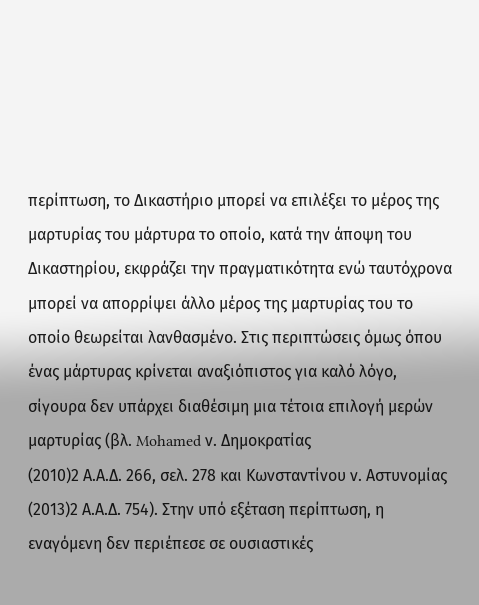περίπτωση, το Δικαστήριο μπορεί να επιλέξει το μέρος της μαρτυρίας του μάρτυρα το οποίο, κατά την άποψη του Δικαστηρίου, εκφράζει την πραγματικότητα ενώ ταυτόχρονα μπορεί να απορρίψει άλλο μέρος της μαρτυρίας του το οποίο θεωρείται λανθασμένο. Στις περιπτώσεις όμως όπου ένας μάρτυρας κρίνεται αναξιόπιστος για καλό λόγο, σίγουρα δεν υπάρχει διαθέσιμη μια τέτοια επιλογή μερών μαρτυρίας (βλ. Mohamed ν. Δημοκρατίας
(2010)2 Α.Α.Δ. 266, σελ. 278 και Κωνσταντίνου ν. Αστυνομίας
(2013)2 Α.Α.Δ. 754). Στην υπό εξέταση περίπτωση, η εναγόμενη δεν περιέπεσε σε ουσιαστικές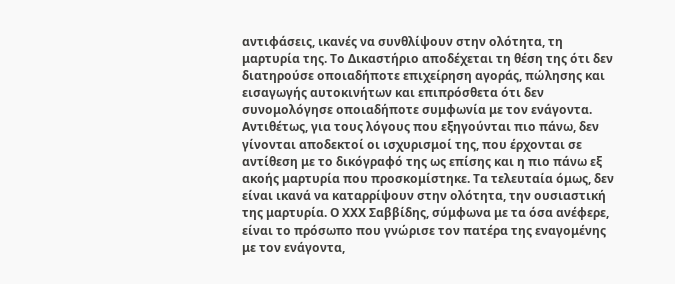αντιφάσεις, ικανές να συνθλίψουν στην ολότητα, τη μαρτυρία της. Το Δικαστήριο αποδέχεται τη θέση της ότι δεν διατηρούσε οποιαδήποτε επιχείρηση αγοράς, πώλησης και εισαγωγής αυτοκινήτων και επιπρόσθετα ότι δεν συνομολόγησε οποιαδήποτε συμφωνία με τον ενάγοντα. Αντιθέτως, για τους λόγους που εξηγούνται πιο πάνω, δεν γίνονται αποδεκτοί οι ισχυρισμοί της, που έρχονται σε αντίθεση με το δικόγραφό της ως επίσης και η πιο πάνω εξ ακοής μαρτυρία που προσκομίστηκε. Τα τελευταία όμως, δεν είναι ικανά να καταρρίψουν στην ολότητα, την ουσιαστική της μαρτυρία. Ο ΧΧΧ Σαββίδης, σύμφωνα με τα όσα ανέφερε, είναι το πρόσωπο που γνώρισε τον πατέρα της εναγομένης με τον ενάγοντα,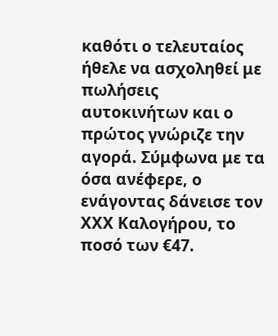καθότι ο τελευταίος ήθελε να ασχοληθεί με πωλήσεις αυτοκινήτων και ο πρώτος γνώριζε την αγορά. Σύμφωνα με τα όσα ανέφερε, ο ενάγοντας δάνεισε τον ΧΧΧ Καλογήρου, το ποσό των €47.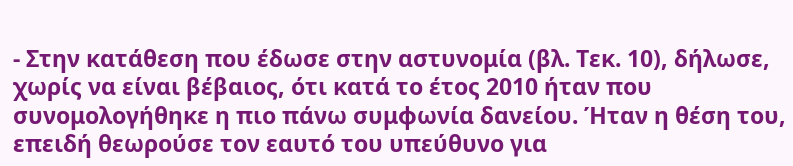- Στην κατάθεση που έδωσε στην αστυνομία (βλ. Τεκ. 10), δήλωσε, χωρίς να είναι βέβαιος, ότι κατά το έτος 2010 ήταν που συνομολογήθηκε η πιο πάνω συμφωνία δανείου. Ήταν η θέση του, επειδή θεωρούσε τον εαυτό του υπεύθυνο για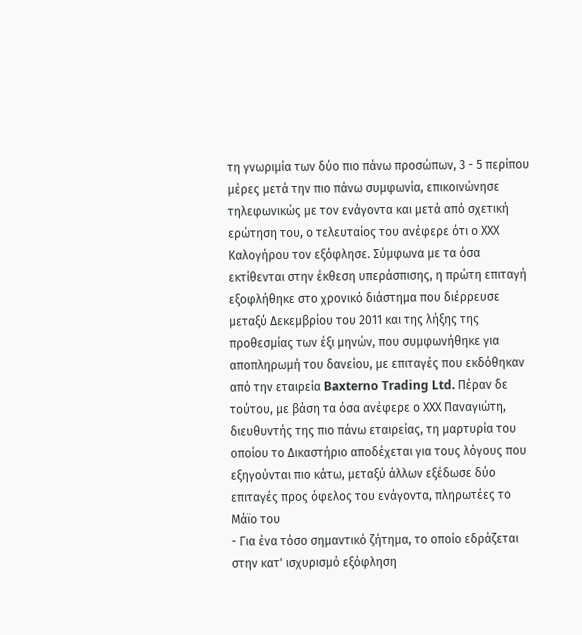τη γνωριμία των δύο πιο πάνω προσώπων, 3 - 5 περίπου μέρες μετά την πιο πάνω συμφωνία, επικοινώνησε τηλεφωνικώς με τον ενάγοντα και μετά από σχετική ερώτηση του, ο τελευταίος του ανέφερε ότι ο ΧΧΧ Καλογήρου τον εξόφλησε. Σύμφωνα με τα όσα εκτίθενται στην έκθεση υπεράσπισης, η πρώτη επιταγή εξοφλήθηκε στο χρονικό διάστημα που διέρρευσε μεταξύ Δεκεμβρίου του 2011 και της λήξης της προθεσμίας των έξι μηνών, που συμφωνήθηκε για αποπληρωμή του δανείου, με επιταγές που εκδόθηκαν από την εταιρεία Baxterno Trading Ltd. Πέραν δε τούτου, με βάση τα όσα ανέφερε ο ΧΧΧ Παναγιώτη, διευθυντής της πιο πάνω εταιρείας, τη μαρτυρία του οποίου το Δικαστήριο αποδέχεται για τους λόγους που εξηγούνται πιο κάτω, μεταξύ άλλων εξέδωσε δύο επιταγές προς όφελος του ενάγοντα, πληρωτέες το Μάϊο του
- Για ένα τόσο σημαντικό ζήτημα, το οποίο εδράζεται στην κατ' ισχυρισμό εξόφληση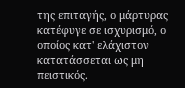της επιταγής, ο μάρτυρας κατέφυγε σε ισχυρισμό, ο οποίος κατ' ελάχιστον κατατάσσεται ως μη πειστικός.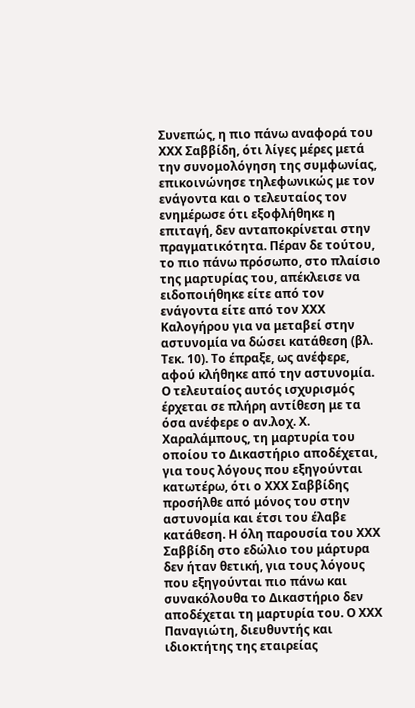Συνεπώς, η πιο πάνω αναφορά του ΧΧΧ Σαββίδη, ότι λίγες μέρες μετά την συνομολόγηση της συμφωνίας, επικοινώνησε τηλεφωνικώς με τον ενάγοντα και ο τελευταίος τον ενημέρωσε ότι εξοφλήθηκε η επιταγή, δεν ανταποκρίνεται στην πραγματικότητα. Πέραν δε τούτου, το πιο πάνω πρόσωπο, στο πλαίσιο της μαρτυρίας του, απέκλεισε να ειδοποιήθηκε είτε από τον ενάγοντα είτε από τον ΧΧΧ Καλογήρου για να μεταβεί στην αστυνομία να δώσει κατάθεση (βλ. Τεκ. 10). Το έπραξε, ως ανέφερε, αφού κλήθηκε από την αστυνομία. Ο τελευταίος αυτός ισχυρισμός έρχεται σε πλήρη αντίθεση με τα όσα ανέφερε ο αν.λοχ. Χ. Χαραλάμπους, τη μαρτυρία του οποίου το Δικαστήριο αποδέχεται, για τους λόγους που εξηγούνται κατωτέρω, ότι ο ΧΧΧ Σαββίδης προσήλθε από μόνος του στην αστυνομία και έτσι του έλαβε κατάθεση. Η όλη παρουσία του ΧΧΧ Σαββίδη στο εδώλιο του μάρτυρα δεν ήταν θετική, για τους λόγους που εξηγούνται πιο πάνω και συνακόλουθα το Δικαστήριο δεν αποδέχεται τη μαρτυρία του. Ο ΧΧΧ Παναγιώτη, διευθυντής και ιδιοκτήτης της εταιρείας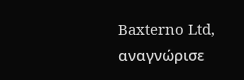Baxterno Ltd, αναγνώρισε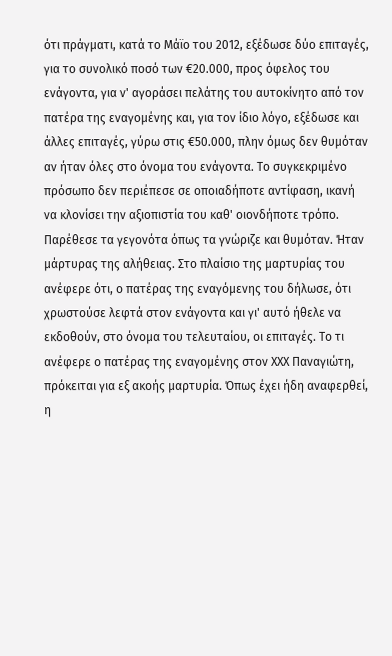ότι πράγματι, κατά το Μάϊο του 2012, εξέδωσε δύο επιταγές, για το συνολικό ποσό των €20.000, προς όφελος του ενάγοντα, για ν' αγοράσει πελάτης του αυτοκίνητο από τον πατέρα της εναγομένης και, για τον ίδιο λόγο, εξέδωσε και άλλες επιταγές, γύρω στις €50.000, πλην όμως δεν θυμόταν αν ήταν όλες στο όνομα του ενάγοντα. Το συγκεκριμένο πρόσωπο δεν περιέπεσε σε οποιαδήποτε αντίφαση, ικανή να κλονίσει την αξιοπιστία του καθ' οιονδήποτε τρόπο. Παρέθεσε τα γεγονότα όπως τα γνώριζε και θυμόταν. Ήταν μάρτυρας της αλήθειας. Στο πλαίσιο της μαρτυρίας του ανέφερε ότι, ο πατέρας της εναγόμενης του δήλωσε, ότι χρωστούσε λεφτά στον ενάγοντα και γι' αυτό ήθελε να εκδοθούν, στο όνομα του τελευταίου, οι επιταγές. Το τι ανέφερε ο πατέρας της εναγομένης στον ΧΧΧ Παναγιώτη, πρόκειται για εξ ακοής μαρτυρία. Όπως έχει ήδη αναφερθεί, η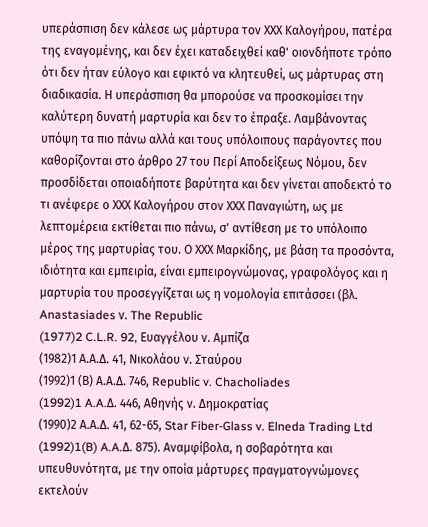υπεράσπιση δεν κάλεσε ως μάρτυρα τον ΧΧΧ Καλογήρου, πατέρα της εναγομένης, και δεν έχει καταδειχθεί καθ' οιονδήποτε τρόπο ότι δεν ήταν εύλογο και εφικτό να κλητευθεί, ως μάρτυρας στη διαδικασία. Η υπεράσπιση θα μπορούσε να προσκομίσει την καλύτερη δυνατή μαρτυρία και δεν το έπραξε. Λαμβάνοντας υπόψη τα πιο πάνω αλλά και τους υπόλοιπους παράγοντες που καθορίζονται στο άρθρο 27 του Περί Αποδείξεως Νόμου, δεν προσδίδεται οποιαδήποτε βαρύτητα και δεν γίνεται αποδεκτό το τι ανέφερε ο ΧΧΧ Καλογήρου στον ΧΧΧ Παναγιώτη, ως με λεπτομέρεια εκτίθεται πιο πάνω, σ' αντίθεση με το υπόλοιπο μέρος της μαρτυρίας του. Ο ΧΧΧ Μαρκίδης, με βάση τα προσόντα, ιδιότητα και εμπειρία, είναι εμπειρογνώμονας, γραφολόγος και η μαρτυρία του προσεγγίζεται ως η νομολογία επιτάσσει (βλ. Anastasiades ν. The Republic
(1977)2 C.L.R. 92, Ευαγγέλου ν. Αμπίζα
(1982)1 Α.Α.Δ. 41, Νικολάου ν. Σταύρου
(1992)1 (Β) Α.Α.Δ. 746, Republic v. Chacholiades
(1992)1 A.A.Δ. 446, Αθηνής ν. Δημοκρατίας
(1990)2 Α.Α.Δ. 41, 62-65, Star Fiber-Glass v. Elneda Trading Ltd
(1992)1(B) A.A.Δ. 875). Αναμφίβολα, η σοβαρότητα και υπευθυνότητα, με την οποία μάρτυρες πραγματογνώμονες εκτελούν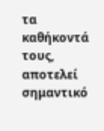τα καθήκοντά τους, αποτελεί σημαντικό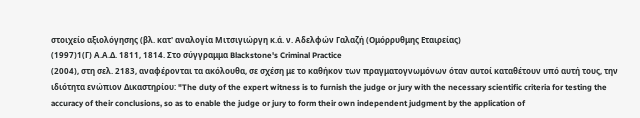στοιχείο αξιολόγησης (βλ. κατ' αναλογία Μιτσιγιώργη κ.ά. ν. Αδελφών Γαλαζή (Ομόρρυθμης Εταιρείας)
(1997)1(Γ) Α.Α.Δ. 1811, 1814. Στο σύγγραμμα Blackstone's Criminal Practice
(2004), στη σελ. 2183, αναφέρονται τα ακόλουθα, σε σχέση με το καθήκον των πραγματογνωμόνων όταν αυτοί καταθέτουν υπό αυτή τους, την ιδιότητα ενώπιον Δικαστηρίου: "The duty of the expert witness is to furnish the judge or jury with the necessary scientific criteria for testing the accuracy of their conclusions, so as to enable the judge or jury to form their own independent judgment by the application of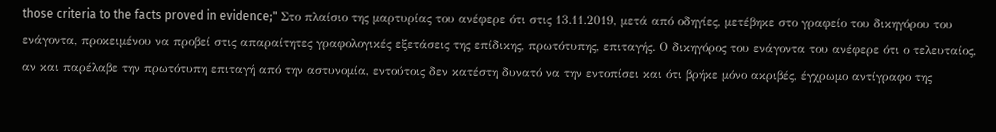those criteria to the facts proved in evidence;" Στο πλαίσιο της μαρτυρίας του ανέφερε ότι στις 13.11.2019, μετά από οδηγίες, μετέβηκε στο γραφείο του δικηγόρου του ενάγοντα, προκειμένου να προβεί στις απαραίτητες γραφολογικές εξετάσεις της επίδικης, πρωτότυπης, επιταγής. Ο δικηγόρος του ενάγοντα του ανέφερε ότι ο τελευταίος, αν και παρέλαβε την πρωτότυπη επιταγή από την αστυνομία, εντούτοις δεν κατέστη δυνατό να την εντοπίσει και ότι βρήκε μόνο ακριβές, έγχρωμο αντίγραφο της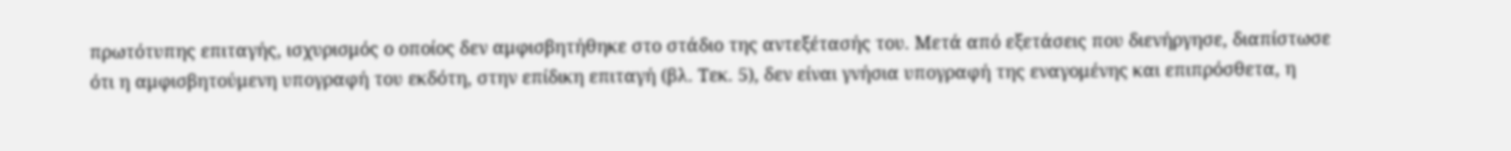πρωτότυπης επιταγής, ισχυρισμός ο οποίος δεν αμφισβητήθηκε στο στάδιο της αντεξέτασής του. Μετά από εξετάσεις που διενήργησε, διαπίστωσε ότι η αμφισβητούμενη υπογραφή του εκδότη, στην επίδικη επιταγή (βλ. Τεκ. 5), δεν είναι γνήσια υπογραφή της εναγομένης και επιπρόσθετα, η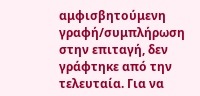αμφισβητούμενη γραφή/συμπλήρωση στην επιταγή, δεν γράφτηκε από την τελευταία. Για να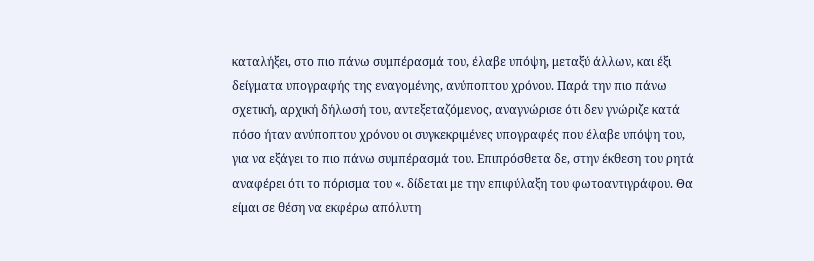καταλήξει, στο πιο πάνω συμπέρασμά του, έλαβε υπόψη, μεταξύ άλλων, και έξι δείγματα υπογραφής της εναγομένης, ανύποπτου χρόνου. Παρά την πιο πάνω σχετική, αρχική δήλωσή του, αντεξεταζόμενος, αναγνώρισε ότι δεν γνώριζε κατά πόσο ήταν ανύποπτου χρόνου οι συγκεκριμένες υπογραφές που έλαβε υπόψη του, για να εξάγει το πιο πάνω συμπέρασμά του. Επιπρόσθετα δε, στην έκθεση του ρητά αναφέρει ότι το πόρισμα του «. δίδεται με την επιφύλαξη του φωτοαντιγράφου. Θα είμαι σε θέση να εκφέρω απόλυτη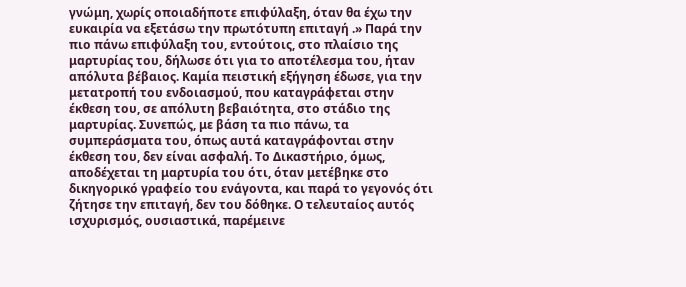γνώμη, χωρίς οποιαδήποτε επιφύλαξη, όταν θα έχω την ευκαιρία να εξετάσω την πρωτότυπη επιταγή .» Παρά την πιο πάνω επιφύλαξη του, εντούτοις, στο πλαίσιο της μαρτυρίας του, δήλωσε ότι για το αποτέλεσμα του, ήταν απόλυτα βέβαιος. Καμία πειστική εξήγηση έδωσε, για την μετατροπή του ενδοιασμού, που καταγράφεται στην έκθεση του, σε απόλυτη βεβαιότητα, στο στάδιο της μαρτυρίας. Συνεπώς, με βάση τα πιο πάνω, τα συμπεράσματα του, όπως αυτά καταγράφονται στην έκθεση του, δεν είναι ασφαλή. Το Δικαστήριο, όμως, αποδέχεται τη μαρτυρία του ότι, όταν μετέβηκε στο δικηγορικό γραφείο του ενάγοντα, και παρά το γεγονός ότι ζήτησε την επιταγή, δεν του δόθηκε. Ο τελευταίος αυτός ισχυρισμός, ουσιαστικά, παρέμεινε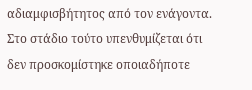αδιαμφισβήτητος από τον ενάγοντα. Στο στάδιο τούτο υπενθυμίζεται ότι δεν προσκομίστηκε οποιαδήποτε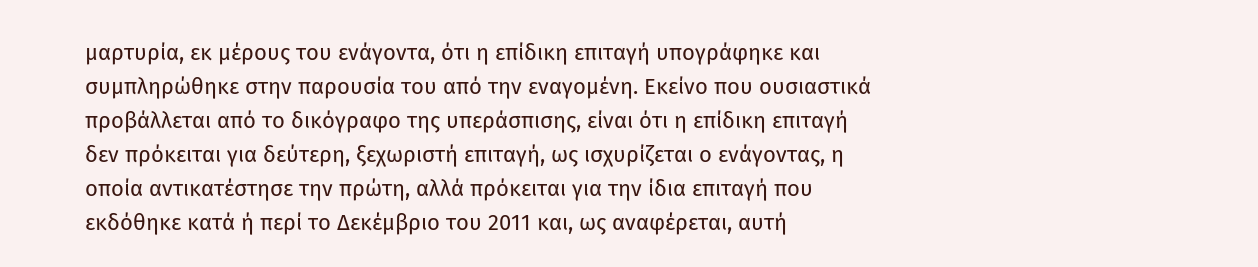μαρτυρία, εκ μέρους του ενάγοντα, ότι η επίδικη επιταγή υπογράφηκε και συμπληρώθηκε στην παρουσία του από την εναγομένη. Εκείνο που ουσιαστικά προβάλλεται από το δικόγραφο της υπεράσπισης, είναι ότι η επίδικη επιταγή δεν πρόκειται για δεύτερη, ξεχωριστή επιταγή, ως ισχυρίζεται ο ενάγοντας, η οποία αντικατέστησε την πρώτη, αλλά πρόκειται για την ίδια επιταγή που εκδόθηκε κατά ή περί το Δεκέμβριο του 2011 και, ως αναφέρεται, αυτή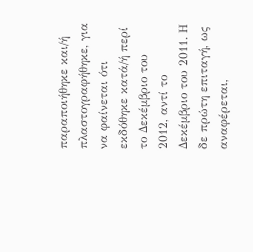παραποιήθηκε και/ή πλαστογραφήθηκε, για να φαίνεται ότι εκδόθηκε κατά/ή περί το Δεκέμβριο του 2012, αντί το Δεκέμβριο του 2011. Η δε πρώτη επιταγή, ως αναφέρεται,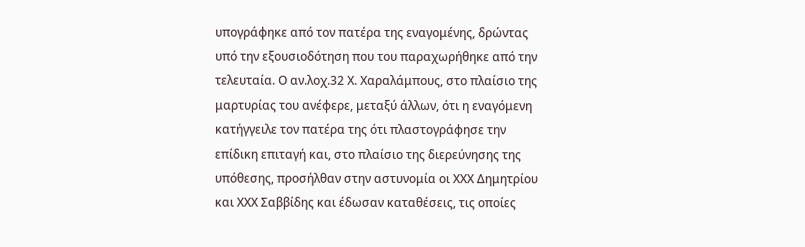υπογράφηκε από τον πατέρα της εναγομένης, δρώντας υπό την εξουσιοδότηση που του παραχωρήθηκε από την τελευταία. Ο αν.λοχ.32 Χ. Χαραλάμπους, στο πλαίσιο της μαρτυρίας του ανέφερε, μεταξύ άλλων, ότι η εναγόμενη κατήγγειλε τον πατέρα της ότι πλαστογράφησε την επίδικη επιταγή και, στο πλαίσιο της διερεύνησης της υπόθεσης, προσήλθαν στην αστυνομία οι ΧΧΧ Δημητρίου και ΧΧΧ Σαββίδης και έδωσαν καταθέσεις, τις οποίες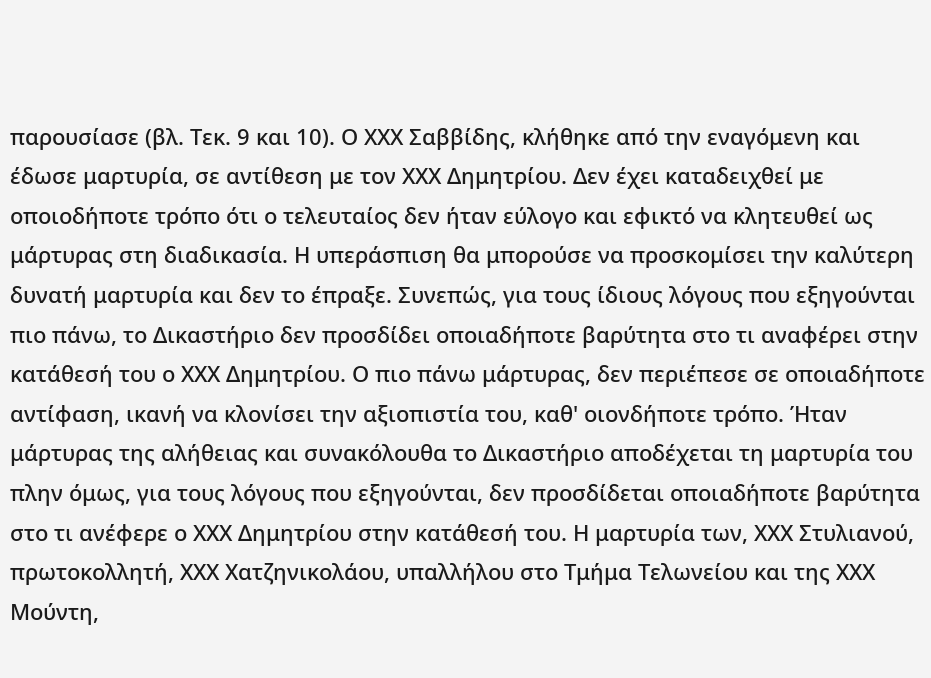παρουσίασε (βλ. Τεκ. 9 και 10). Ο ΧΧΧ Σαββίδης, κλήθηκε από την εναγόμενη και έδωσε μαρτυρία, σε αντίθεση με τον ΧΧΧ Δημητρίου. Δεν έχει καταδειχθεί με οποιοδήποτε τρόπο ότι ο τελευταίος δεν ήταν εύλογο και εφικτό να κλητευθεί ως μάρτυρας στη διαδικασία. Η υπεράσπιση θα μπορούσε να προσκομίσει την καλύτερη δυνατή μαρτυρία και δεν το έπραξε. Συνεπώς, για τους ίδιους λόγους που εξηγούνται πιο πάνω, το Δικαστήριο δεν προσδίδει οποιαδήποτε βαρύτητα στο τι αναφέρει στην κατάθεσή του ο ΧΧΧ Δημητρίου. Ο πιο πάνω μάρτυρας, δεν περιέπεσε σε οποιαδήποτε αντίφαση, ικανή να κλονίσει την αξιοπιστία του, καθ' οιονδήποτε τρόπο. Ήταν μάρτυρας της αλήθειας και συνακόλουθα το Δικαστήριο αποδέχεται τη μαρτυρία του πλην όμως, για τους λόγους που εξηγούνται, δεν προσδίδεται οποιαδήποτε βαρύτητα στο τι ανέφερε ο ΧΧΧ Δημητρίου στην κατάθεσή του. Η μαρτυρία των, ΧΧΧ Στυλιανού, πρωτοκολλητή, ΧΧΧ Χατζηνικολάου, υπαλλήλου στο Τμήμα Τελωνείου και της ΧΧΧ Μούντη,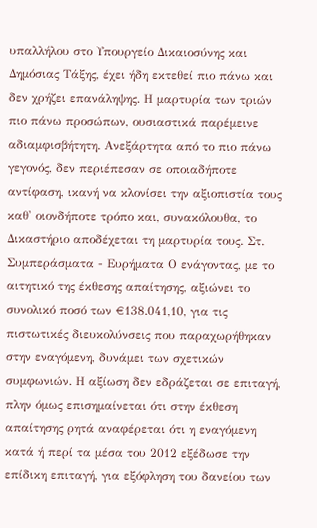υπαλλήλου στο Υπουργείο Δικαιοσύνης και Δημόσιας Τάξης, έχει ήδη εκτεθεί πιο πάνω και δεν χρήζει επανάληψης. Η μαρτυρία των τριών πιο πάνω προσώπων, ουσιαστικά παρέμεινε αδιαμφισβήτητη. Ανεξάρτητα από το πιο πάνω γεγονός, δεν περιέπεσαν σε οποιαδήποτε αντίφαση, ικανή να κλονίσει την αξιοπιστία τους καθ' οιονδήποτε τρόπο και, συνακόλουθα, το Δικαστήριο αποδέχεται τη μαρτυρία τους. Στ. Συμπεράσματα - Ευρήματα Ο ενάγοντας, με το αιτητικό της έκθεσης απαίτησης, αξιώνει το συνολικό ποσό των €138.041,10, για τις πιστωτικές διευκολύνσεις που παραχωρήθηκαν στην εναγόμενη, δυνάμει των σχετικών συμφωνιών. Η αξίωση δεν εδράζεται σε επιταγή, πλην όμως επισημαίνεται ότι στην έκθεση απαίτησης ρητά αναφέρεται ότι η εναγόμενη κατά ή περί τα μέσα του 2012 εξέδωσε την επίδικη επιταγή, για εξόφληση του δανείου των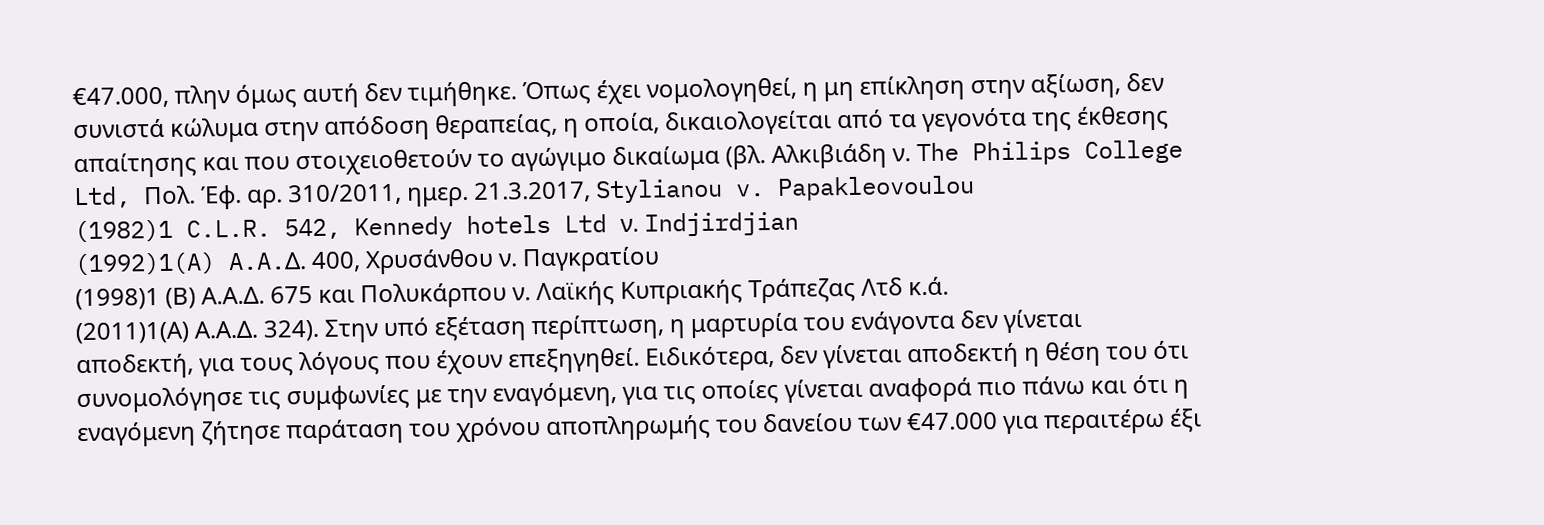€47.000, πλην όμως αυτή δεν τιμήθηκε. Όπως έχει νομολογηθεί, η μη επίκληση στην αξίωση, δεν συνιστά κώλυμα στην απόδοση θεραπείας, η οποία, δικαιολογείται από τα γεγονότα της έκθεσης απαίτησης και που στοιχειοθετούν το αγώγιμο δικαίωμα (βλ. Αλκιβιάδη ν. The Philips College Ltd, Πολ. Έφ. αρ. 310/2011, ημερ. 21.3.2017, Stylianou v. Papakleovoulou
(1982)1 C.L.R. 542, Kennedy hotels Ltd ν. Indjirdjian
(1992)1(A) A.A.Δ. 400, Χρυσάνθου ν. Παγκρατίου
(1998)1 (Β) Α.Α.Δ. 675 και Πολυκάρπου ν. Λαϊκής Κυπριακής Τράπεζας Λτδ κ.ά.
(2011)1(Α) Α.Α.Δ. 324). Στην υπό εξέταση περίπτωση, η μαρτυρία του ενάγοντα δεν γίνεται αποδεκτή, για τους λόγους που έχουν επεξηγηθεί. Ειδικότερα, δεν γίνεται αποδεκτή η θέση του ότι συνομολόγησε τις συμφωνίες με την εναγόμενη, για τις οποίες γίνεται αναφορά πιο πάνω και ότι η εναγόμενη ζήτησε παράταση του χρόνου αποπληρωμής του δανείου των €47.000 για περαιτέρω έξι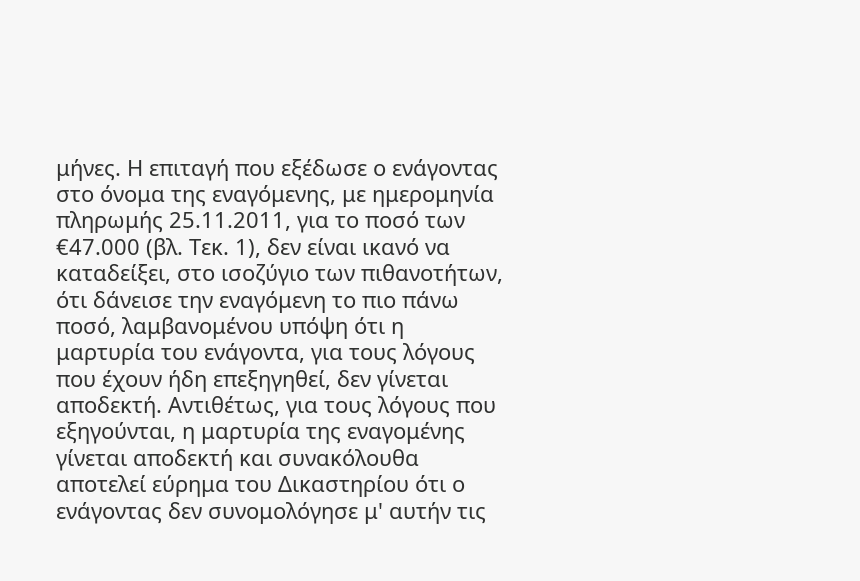μήνες. Η επιταγή που εξέδωσε ο ενάγοντας στο όνομα της εναγόμενης, με ημερομηνία πληρωμής 25.11.2011, για το ποσό των €47.000 (βλ. Τεκ. 1), δεν είναι ικανό να καταδείξει, στο ισοζύγιο των πιθανοτήτων, ότι δάνεισε την εναγόμενη το πιο πάνω ποσό, λαμβανομένου υπόψη ότι η μαρτυρία του ενάγοντα, για τους λόγους που έχουν ήδη επεξηγηθεί, δεν γίνεται αποδεκτή. Αντιθέτως, για τους λόγους που εξηγούνται, η μαρτυρία της εναγομένης γίνεται αποδεκτή και συνακόλουθα αποτελεί εύρημα του Δικαστηρίου ότι ο ενάγοντας δεν συνομολόγησε μ' αυτήν τις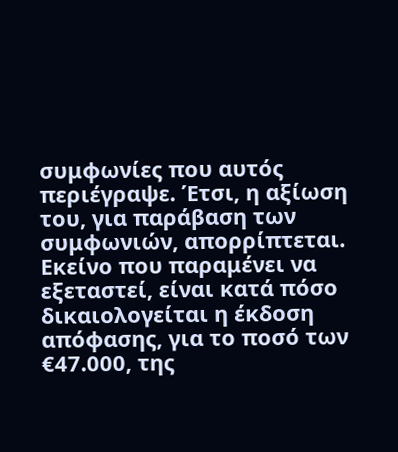συμφωνίες που αυτός περιέγραψε. Έτσι, η αξίωση του, για παράβαση των συμφωνιών, απορρίπτεται. Εκείνο που παραμένει να εξεταστεί, είναι κατά πόσο δικαιολογείται η έκδοση απόφασης, για το ποσό των €47.000, της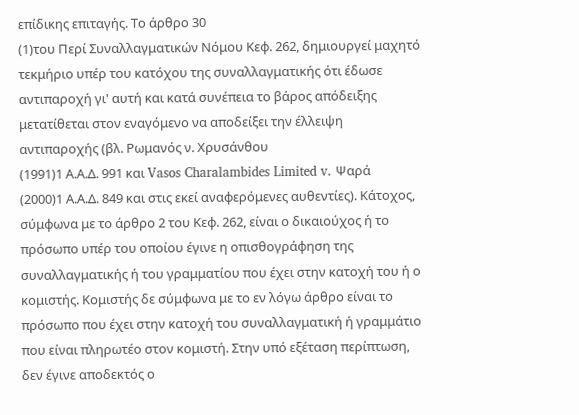επίδικης επιταγής. Το άρθρο 30
(1)του Περί Συναλλαγματικών Νόμου Κεφ. 262, δημιουργεί μαχητό τεκμήριο υπέρ του κατόχου της συναλλαγματικής ότι έδωσε αντιπαροχή γι' αυτή και κατά συνέπεια το βάρος απόδειξης μετατίθεται στον εναγόμενο να αποδείξει την έλλειψη αντιπαροχής (βλ. Ρωμανός ν. Χρυσάνθου
(1991)1 Α.Α.Δ. 991 και Vasos Charalambides Limited v. Ψαρά
(2000)1 Α.Α.Δ. 849 και στις εκεί αναφερόμενες αυθεντίες). Κάτοχος, σύμφωνα με το άρθρο 2 του Κεφ. 262, είναι ο δικαιούχος ή το πρόσωπο υπέρ του οποίου έγινε η οπισθογράφηση της συναλλαγματικής ή του γραμματίου που έχει στην κατοχή του ή ο κομιστής. Κομιστής δε σύμφωνα με το εν λόγω άρθρο είναι το πρόσωπο που έχει στην κατοχή του συναλλαγματική ή γραμμάτιο που είναι πληρωτέο στον κομιστή. Στην υπό εξέταση περίπτωση, δεν έγινε αποδεκτός ο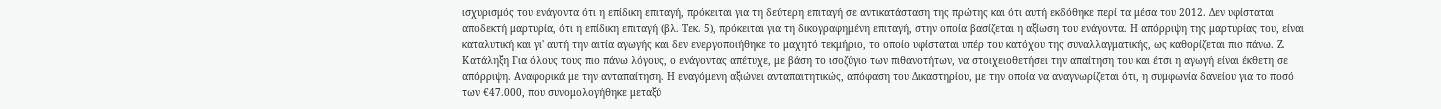ισχυρισμός του ενάγοντα ότι η επίδικη επιταγή, πρόκειται για τη δεύτερη επιταγή σε αντικατάσταση της πρώτης και ότι αυτή εκδόθηκε περί τα μέσα του 2012. Δεν υφίσταται αποδεκτή μαρτυρία, ότι η επίδικη επιταγή (βλ. Τεκ. 5), πρόκειται για τη δικογραφημένη επιταγή, στην οποία βασίζεται η αξίωση του ενάγοντα. Η απόρριψη της μαρτυρίας του, είναι καταλυτική και γι' αυτή την αιτία αγωγής και δεν ενεργοποιήθηκε το μαχητό τεκμήριο, το οποίο υφίσταται υπέρ του κατόχου της συναλλαγματικής, ως καθορίζεται πιο πάνω. Ζ. Κατάληξη Για όλους τους πιο πάνω λόγους, ο ενάγοντας απέτυχε, με βάση το ισοζύγιο των πιθανοτήτων, να στοιχειοθετήσει την απαίτηση του και έτσι η αγωγή είναι έκθετη σε απόρριψη. Αναφορικά με την ανταπαίτηση. Η εναγόμενη αξιώνει ανταπαιτητικώς, απόφαση του Δικαστηρίου, με την οποία να αναγνωρίζεται ότι, η συμφωνία δανείου για το ποσό των €47.000, που συνομολογήθηκε μεταξύ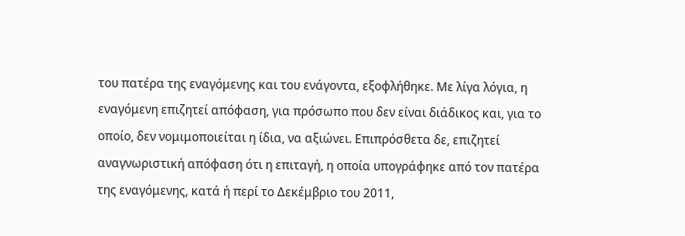του πατέρα της εναγόμενης και του ενάγοντα, εξοφλήθηκε. Με λίγα λόγια, η εναγόμενη επιζητεί απόφαση, για πρόσωπο που δεν είναι διάδικος και, για το οποίο, δεν νομιμοποιείται η ίδια, να αξιώνει. Επιπρόσθετα δε, επιζητεί αναγνωριστική απόφαση ότι η επιταγή, η οποία υπογράφηκε από τον πατέρα της εναγόμενης, κατά ή περί το Δεκέμβριο του 2011,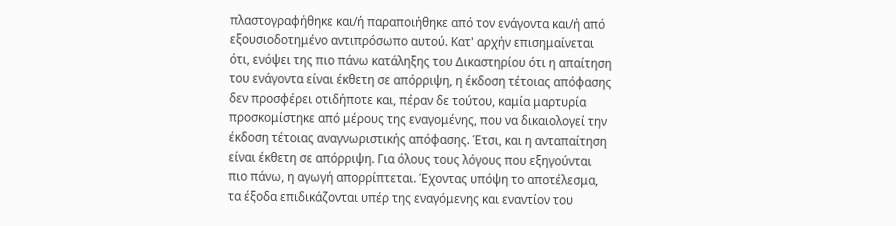πλαστογραφήθηκε και/ή παραποιήθηκε από τον ενάγοντα και/ή από εξουσιοδοτημένο αντιπρόσωπο αυτού. Κατ' αρχήν επισημαίνεται ότι, ενόψει της πιο πάνω κατάληξης του Δικαστηρίου ότι η απαίτηση του ενάγοντα είναι έκθετη σε απόρριψη, η έκδοση τέτοιας απόφασης δεν προσφέρει οτιδήποτε και, πέραν δε τούτου, καμία μαρτυρία προσκομίστηκε από μέρους της εναγομένης, που να δικαιολογεί την έκδοση τέτοιας αναγνωριστικής απόφασης. Έτσι, και η ανταπαίτηση είναι έκθετη σε απόρριψη. Για όλους τους λόγους που εξηγούνται πιο πάνω, η αγωγή απορρίπτεται. Έχοντας υπόψη το αποτέλεσμα, τα έξοδα επιδικάζονται υπέρ της εναγόμενης και εναντίον του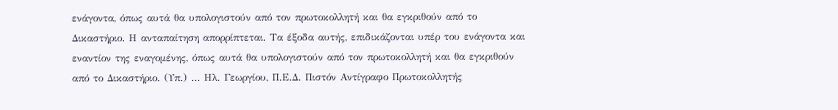ενάγοντα, όπως αυτά θα υπολογιστούν από τον πρωτοκολλητή και θα εγκριθούν από το Δικαστήριο. Η ανταπαίτηση απορρίπτεται. Τα έξοδα αυτής, επιδικάζονται υπέρ του ενάγοντα και εναντίον της εναγομένης, όπως αυτά θα υπολογιστούν από τον πρωτοκολλητή και θα εγκριθούν από το Δικαστήριο. (Υπ.) ... Ηλ. Γεωργίου, Π.Ε.Δ. Πιστόν Αντίγραφο Πρωτοκολλητής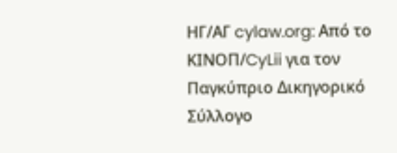ΗΓ/ΑΓ cylaw.org: Από το ΚΙΝOΠ/CyLii για τον Παγκύπριο Δικηγορικό Σύλλογο